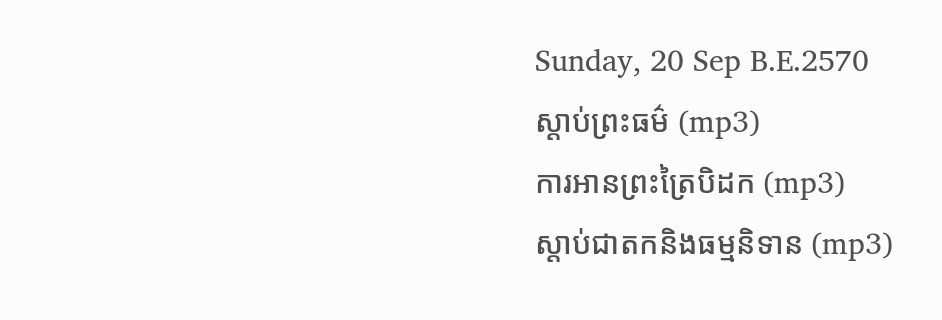Sunday, 20 Sep B.E.2570
ស្តាប់ព្រះធម៌ (mp3)
ការអានព្រះត្រៃបិដក (mp3)
ស្តាប់ជាតកនិងធម្មនិទាន (mp3)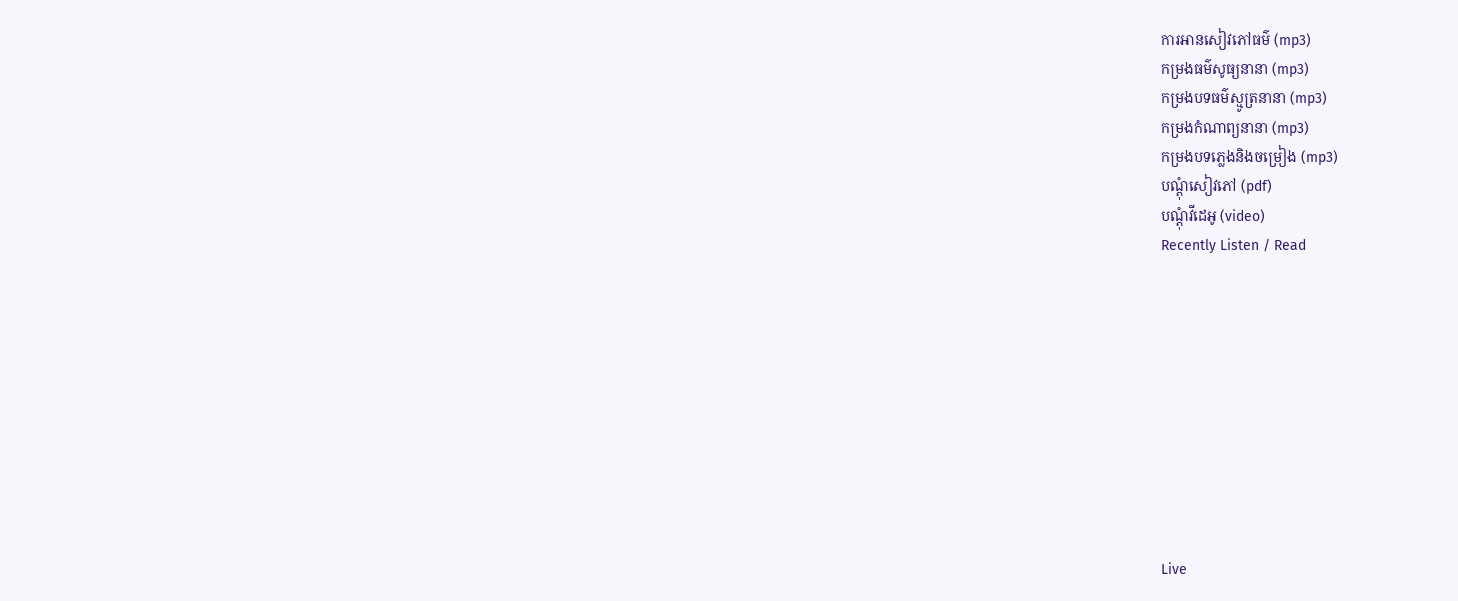ការអានសៀវភៅធម៌ (mp3)
កម្រងធម៌សូធ្យនានា (mp3)
កម្រងបទធម៌ស្មូត្រនានា (mp3)
កម្រងកំណាព្យនានា (mp3)
កម្រងបទភ្លេងនិងចម្រៀង (mp3)
បណ្តុំសៀវភៅ (pdf)
បណ្តុំវីដេអូ (video)
Recently Listen / Read










Live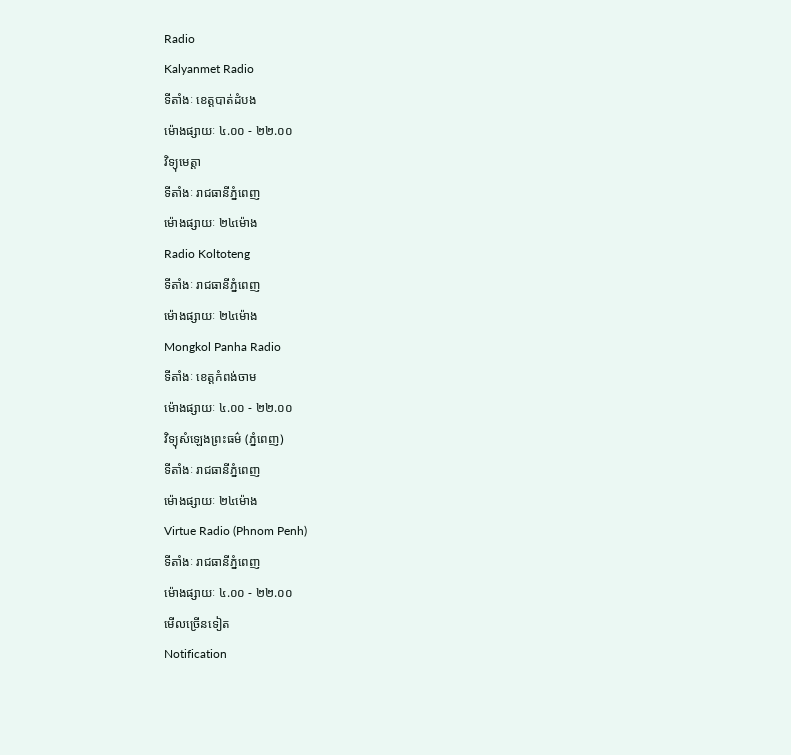Radio
Kalyanmet Radio
ទីតាំងៈ ខេត្តបាត់ដំបង
ម៉ោងផ្សាយៈ ៤.០០ - ២២.០០
វិទ្យុមេត្តា
ទីតាំងៈ រាជធានីភ្នំពេញ
ម៉ោងផ្សាយៈ ២៤ម៉ោង
Radio Koltoteng
ទីតាំងៈ រាជធានីភ្នំពេញ
ម៉ោងផ្សាយៈ ២៤ម៉ោង
Mongkol Panha Radio
ទីតាំងៈ ខេត្តកំពង់ចាម
ម៉ោងផ្សាយៈ ៤.០០ - ២២.០០
វិទ្យុសំឡេងព្រះធម៌ (ភ្នំពេញ)
ទីតាំងៈ រាជធានីភ្នំពេញ
ម៉ោងផ្សាយៈ ២៤ម៉ោង
Virtue Radio (Phnom Penh)
ទីតាំងៈ រាជធានីភ្នំពេញ
ម៉ោងផ្សាយៈ ៤.០០ - ២២.០០
មើលច្រើនទៀត
Notification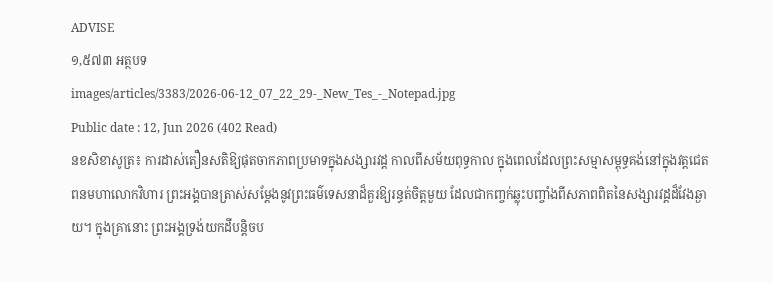ADVISE
១,៥៧៣ អត្ថបទ
images/articles/3383/2026-06-12_07_22_29-_New_Tes_-_Notepad.jpg
Public date : 12, Jun 2026 (402 Read)
នខសិខាសូត្រ៖ ការដាស់តឿនសតិឱ្យផុតចាកភាពប្រមាទក្នុងសង្សារវដ្ត កាលពីសម័យពុទ្ធកាល ក្នុងពេលដែលព្រះសម្មាសម្ពុទ្ធគង់នៅក្នុងវត្តជេតពនមហាលោកវិហារ ព្រះអង្គបានត្រាស់សម្តែងនូវព្រះធម៌ទេសនាដ៏គួរឱ្យរន្ធត់ចិត្តមួយ ដែលជាកញ្ចក់ឆ្លុះបញ្ចាំងពីសភាពពិតនៃសង្សារវដ្តដ៏វែងឆ្ងាយ។ ក្នុងគ្រានោះ ព្រះអង្គទ្រង់យកដីបន្តិចប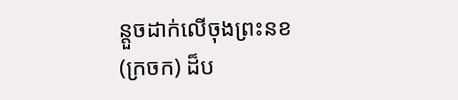ន្តួចដាក់លើចុងព្រះនខ (ក្រចក) ដ៏ប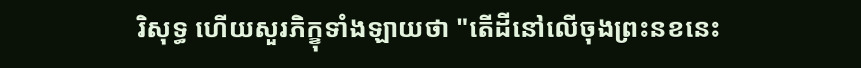រិសុទ្ធ ហើយសួរភិក្ខុទាំងឡាយថា "តើដីនៅលើចុងព្រះនខនេះ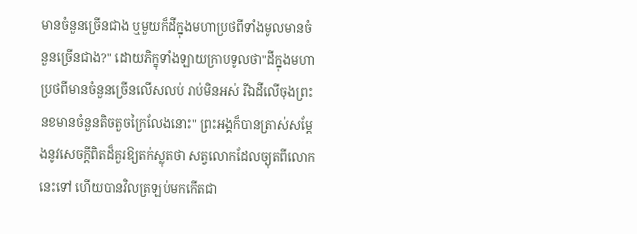មានចំនួនច្រើនជាង ឬមួយក៏ដីក្នុងមហាប្រថពីទាំងមូលមានចំនួនច្រើនជាង?" ដោយភិក្ខុទាំងឡាយក្រាបទូលថា"ដីក្នុងមហាប្រថពីមានចំនួនច្រើនលើសលប់ រាប់មិនអស់ រីឯដីលើចុងព្រះនខមានចំនួនតិចតួចក្រៃលែងនោះ" ព្រះអង្គក៏បានត្រាស់សម្តែងនូវសេចក្តីពិតដ៏គួរឱ្យតក់ស្លុតថា សត្វលោកដែលច្យុតពីលោកនេះទៅ ហើយបានវិលត្រឡប់មកកើតជា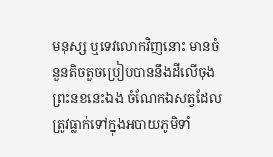មនុស្ស ឬទេវលោកវិញនោះ មានចំនួនតិចតួចប្រៀបបាននឹងដីលើចុងព្រះនខនេះឯង ចំណែកឯសត្វដែលត្រូវធ្លាក់ទៅក្នុងអបាយភូមិទាំ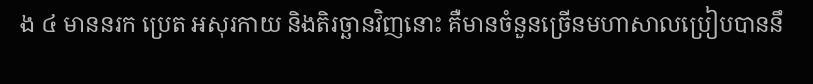ង ៤ មាននរក ប្រេត អសុរកាយ និងតិរច្ឆានវិញនោះ គឺមានចំនួនច្រើនមហាសាលប្រៀបបាននឹ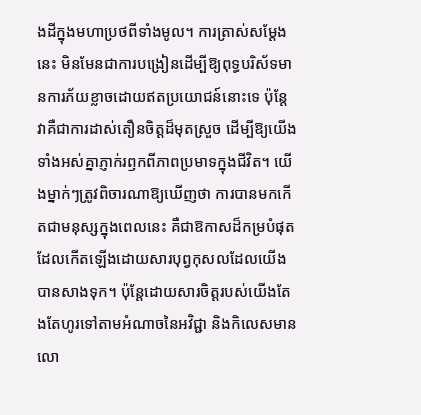ងដីក្នុងមហាប្រថពីទាំងមូល។ ការត្រាស់សម្តែងនេះ មិនមែនជាការបង្រៀនដើម្បីឱ្យពុទ្ធបរិស័ទមានការភ័យខ្លាចដោយឥតប្រយោជន៍នោះទេ ប៉ុន្តែវាគឺជាការដាស់តឿនចិត្តដ៏មុតស្រួច ដើម្បីឱ្យយើងទាំងអស់គ្នាភ្ញាក់រឭកពីភាពប្រមាទក្នុងជីវិត។ យើងម្នាក់ៗត្រូវពិចារណាឱ្យឃើញថា ការបានមកកើតជាមនុស្សក្នុងពេលនេះ គឺជាឱកាសដ៏កម្របំផុត ដែលកើតឡើងដោយសារបុព្វកុសលដែលយើងបានសាងទុក។ ប៉ុន្តែដោយសារចិត្តរបស់យើងតែងតែហូរទៅតាមអំណាចនៃអវិជ្ជា និងកិលេសមានលោ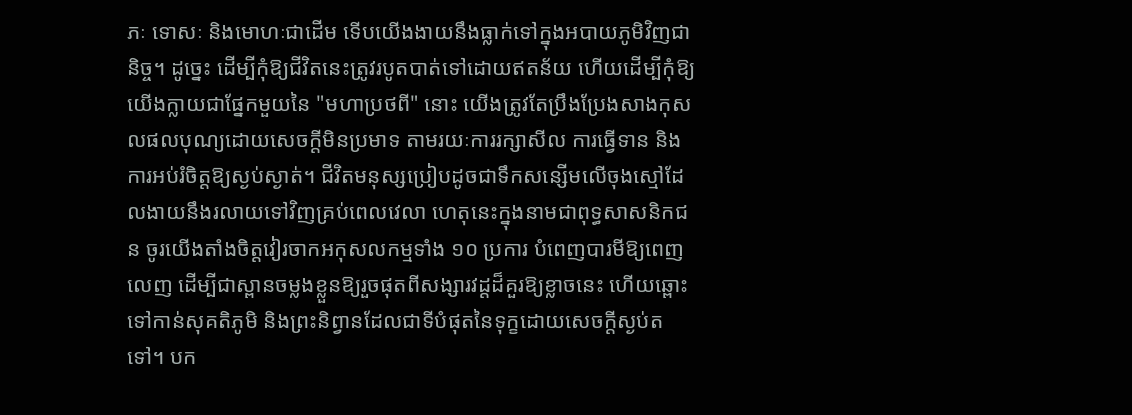ភៈ ទោសៈ និងមោហៈជាដើម ទើបយើងងាយនឹងធ្លាក់ទៅក្នុងអបាយភូមិវិញជានិច្ច។ ដូច្នេះ ដើម្បីកុំឱ្យជីវិតនេះត្រូវរបូតបាត់ទៅដោយឥតន័យ ហើយដើម្បីកុំឱ្យយើងក្លាយជាផ្នែកមួយនៃ "មហាប្រថពី" នោះ យើងត្រូវតែប្រឹងប្រែងសាងកុសលផលបុណ្យដោយសេចក្តីមិនប្រមាទ តាមរយៈការរក្សាសីល ការធ្វើទាន និងការអប់រំចិត្តឱ្យស្ងប់ស្ងាត់។ ជីវិតមនុស្សប្រៀបដូចជាទឹកសន្សើមលើចុងស្មៅដែលងាយនឹងរលាយទៅវិញគ្រប់ពេលវេលា ហេតុនេះក្នុងនាមជាពុទ្ធសាសនិកជន ចូរយើងតាំងចិត្តវៀរចាកអកុសលកម្មទាំង ១០ ប្រការ បំពេញបារមីឱ្យពេញលេញ ដើម្បីជាស្ពានចម្លងខ្លួនឱ្យរួចផុតពីសង្សារវដ្តដ៏គួរឱ្យខ្លាចនេះ ហើយឆ្ពោះទៅកាន់សុគតិភូមិ និងព្រះនិព្វានដែលជាទីបំផុតនៃទុក្ខដោយសេចក្តីស្ងប់តទៅ។ បក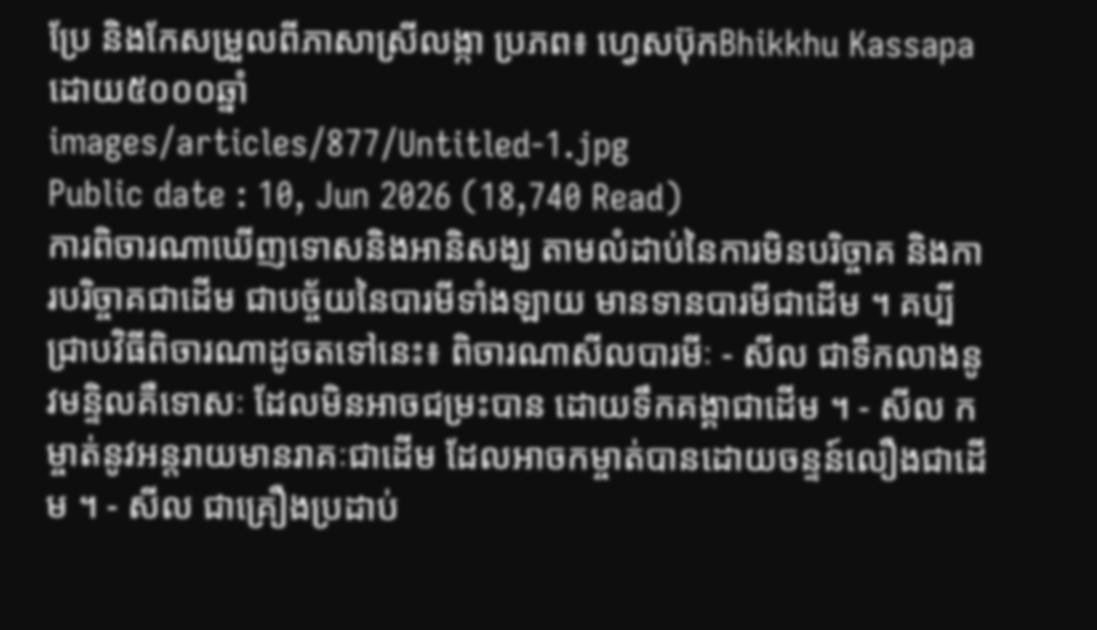ប្រែ និងកែសម្រួលពីភាសាស្រីលង្កា ប្រភព៖ ហ្វេសប៊ុកBhikkhu Kassapa ដោយ៥០០០ឆ្នាំ
images/articles/877/Untitled-1.jpg
Public date : 10, Jun 2026 (18,740 Read)
ការពិចារណាឃើញទោសនិងអានិសង្ឃ តាមលំដាប់នៃការមិនបរិច្ចាគ និងការបរិច្ចាគជាដើម ជាបច្ច័យនៃបារមីទាំងឡាយ មានទានបារមីជាដើម ។ គប្បីជ្រាបវិធីពិចារណាដូចតទៅនេះ៖ ពិចារណាសីលបារមីៈ - សីល ជាទឹកលាងនូវមន្ទិលគឺទោសៈ ដែលមិនអាចជម្រះបាន ដោយទឹកគង្គាជាដើម ។ - សីល កម្ចាត់នូវអន្តរាយមានរាគៈជាដើម ដែលអាចកម្ចាត់បានដោយចន្ទន៍លឿងជាដើម ។ - សីល ជាគ្រឿងប្រដាប់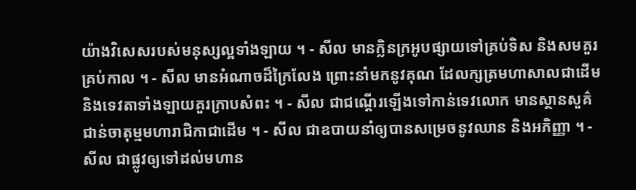យ៉ាងវិសេសរបស់មនុស្សល្អទាំងឡាយ ។ - សីល មានក្លិនក្រអូបផ្សាយទៅគ្រប់ទិស និងសមគួរគ្រប់កាល ។ - សីល មានអំណាចដ៏ក្រៃលែង ព្រោះនាំមកនូវគុណ ដែលក្សត្រមហាសាលជាដើម និងទេវតាទាំងឡាយគួរក្រាបសំពះ ។ - សីល ជាជណ្តើរឡើងទៅកាន់ទេវលោក មានស្ថានសួគ៌ជាន់ចាតុម្មមហារាជិកាជាដើម ។ - សីល ជាឧបាយនាំឲ្យបានសម្រេចនូវឈាន និងអភិញ្ញា ។ - សីល ជាផ្លូវឲ្យទៅដល់មហាន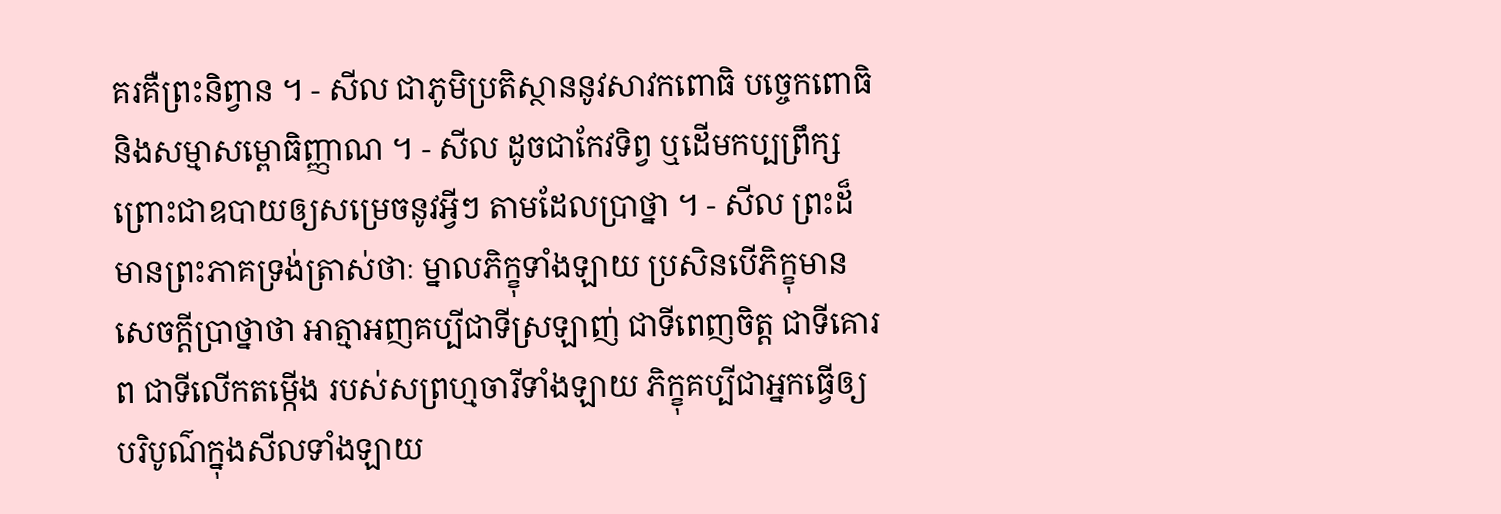គរគឺព្រះនិព្វាន ។ - សីល ជាភូមិប្រតិស្ថាននូវសាវកពោធិ បច្ចេកពោធិ និងសម្មាសម្ពោធិញ្ញាណ ។ - សីល ដូចជាកែវទិព្វ ឬដើមកប្បព្រឹក្ស ព្រោះជាឧបាយឲ្យសម្រេចនូវអ្វីៗ តាមដែលប្រាថ្នា ។ - សីល ព្រះដ៏មានព្រះភាគទ្រង់ត្រាស់ថាៈ ម្នាលភិក្ខុទាំងឡាយ ប្រសិនបើភិក្ខុមានសេចក្តីប្រាថ្នាថា អាត្មាអញគប្បីជាទីស្រឡាញ់ ជាទីពេញចិត្ត ជាទីគោរព ជាទីលើកតម្កើង របស់សព្រហ្មចារីទាំងឡាយ ភិក្ខុគប្បីជាអ្នកធ្វើឲ្យបរិបូណ៌ក្នុងសីលទាំងឡាយ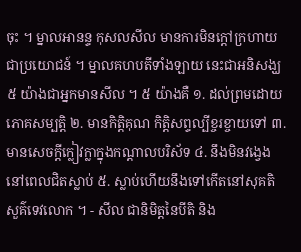ចុះ ។ ម្នាលអានន្ទ កុសលសីល មានការមិនក្តៅក្រហាយជាប្រយោជន៍ ។ ម្នាលគហបតីទាំងឡាយ នេះជាអនិសង្ឃ ៥ យ៉ាងជាអ្នកមានសីល ។ ៥ យ៉ាងគឺ ១. ដល់ព្រមដោយភោគសម្បត្តិ ២. មានកិត្តិគុណ កិត្តិសព្ទល្បីខ្ចរខ្ចាយទៅ ៣. មានសេចក្តីក្លៀវក្លាក្នុងកណ្តាលបរិស័ទ ៤. នឹងមិនវង្វេងនៅពេលជិតស្លាប់ ៥. ស្លាប់ហើយនឹងទៅកើតនៅសុគតិសួគ៌ទេវលោក ។ - សីល ជានិមិត្តនៃបីតិ និង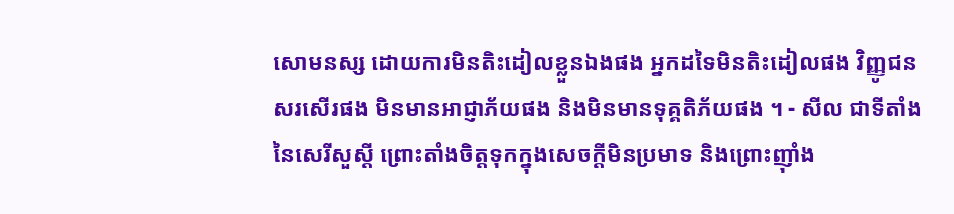សោមនស្ស ដោយការមិនតិះដៀលខ្លួនឯងផង អ្នកដទៃមិនតិះដៀលផង វិញ្ញូជនសរសើរផង មិនមានអាជ្ញាភ័យផង និងមិនមានទុគ្គតិភ័យផង ។ - សីល ជាទីតាំងនៃសេរីសួស្តី ព្រោះតាំងចិត្តទុកក្នុងសេចក្តីមិនប្រមាទ និងព្រោះញ៉ាំង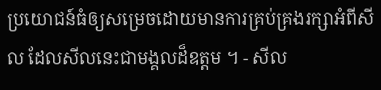ប្រយោជន៍ធំឲ្យសម្រេចដោយមានការគ្រប់គ្រងរក្សាអំពីសីល ដែលសីលនេះជាមង្គលដ៏ឧត្តម ។ - សីល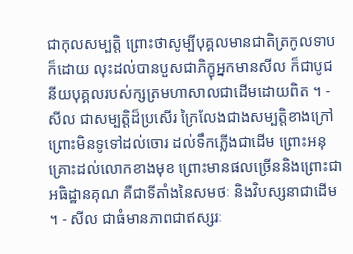ជាកុលសម្បត្តិ ព្រោះថាសូម្បីបុគ្គលមានជាតិត្រកូលទាបក៏ដោយ លុះដល់បានបួសជាភិក្ខុអ្នកមានសីល ក៏ជាបូជនីយបុគ្គលរបស់ក្សត្រមហាសាលជាដើមដោយពិត ។ - សីល ជាសម្បត្តិដ៏ប្រសើរ ក្រៃលែងជាងសម្បត្តិខាងក្រៅ ព្រោះមិនទូទៅដល់ចោរ ដល់ទឹកភ្លើងជាដើម ព្រោះអនុគ្រោះដល់លោកខាងមុខ ព្រោះមានផលច្រើននិងព្រោះជាអធិដ្ឋានគុណ គឺជាទីតាំងនៃសមថៈ និងវិបស្សនាជាដើម ។ - សីល ជាធំមានភាពជាឥស្សរៈ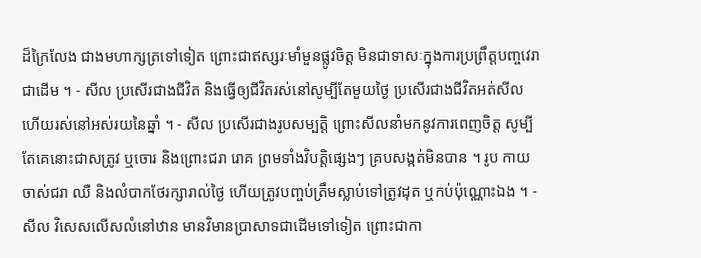ដ៏ក្រៃលែង ជាងមហាក្សត្រទៅទៀត ព្រោះជាឥស្សរៈមាំមួនផ្លូវចិត្ត មិនជាទាសៈក្នុងការប្រព្រឹត្តបញ្ចវេរាជាដើម ។ - សីល ប្រសើរជាងជីវិត និងធ្វើឲ្យជីវិតរស់នៅសូម្បីតែមួយថ្ងៃ ប្រសើរជាងជីវិតអត់សីលហើយរស់នៅអស់រយនៃឆ្នាំ ។ - សីល ប្រសើរជាងរូបសម្បត្តិ ព្រោះសីលនាំមកនូវការពេញចិត្ត សូម្បីតែគេនោះជាសត្រូវ ឬចោរ និងព្រោះជរា រោគ ព្រមទាំងវិបត្តិផ្សេងៗ គ្របសង្កត់មិនបាន ។ រូប កាយ ចាស់ជរា ឈឺ និងលំបាកថែរក្សារាល់ថ្ងៃ ហើយត្រូវបញ្ចប់ត្រឹមស្លាប់ទៅត្រូវដុត ឬកប់ប៉ុណ្ណោះឯង ។ - សីល វិសេសលើសលំនៅឋាន មានវិមានប្រាសាទជាដើមទៅទៀត ព្រោះជាកា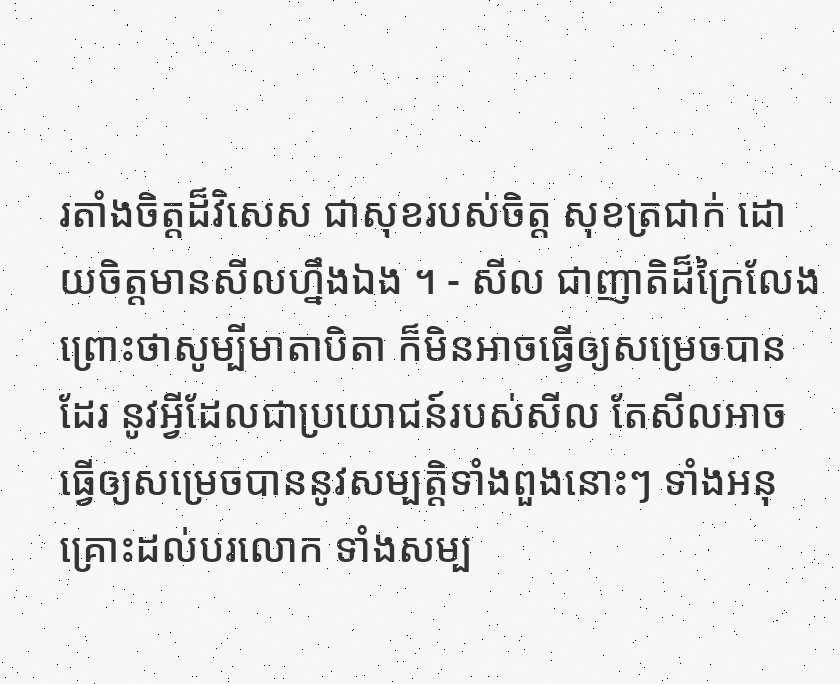រតាំងចិត្តដ៏វិសេស ជាសុខរបស់ចិត្ត សុខត្រជាក់ ដោយចិត្តមានសីលហ្នឹងឯង ។ - សីល ជាញាតិដ៏ក្រៃលែង ព្រោះថាសូម្បីមាតាបិតា ក៏មិនអាចធ្វើឲ្យសម្រេចបានដែរ នូវអ្វីដែលជាប្រយោជន៍របស់សីល តែសីលអាចធ្វើឲ្យសម្រេចបាននូវសម្បត្តិទាំងពួងនោះៗ ទាំងអនុគ្រោះដល់បរលោក ទាំងសម្ប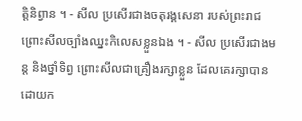ត្តិនិព្វាន ។ - សីល ប្រសើរជាងចតុរង្គសេនា របស់ព្រះរាជព្រោះសីលច្បាំងឈ្នះកិលេសខ្លួនឯង ។ - សីល ប្រសើរជាងមន្ត និងថ្នាំទិព្វ ព្រោះសីលជាគ្រឿងរក្សាខ្លួន ដែលគេរក្សាបានដោយក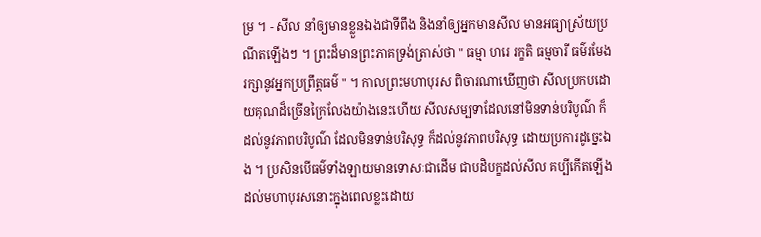ម្រ ។ - សីល នាំឲ្យមានខ្លួនឯងជាទីពឹង និងនាំឲ្យអ្នកមានសីល មានអធ្យាស្រ័យប្រណីតឡើងៗ ។ ព្រះដ៏មានព្រះភាគទ្រង់ត្រាស់ថា " ធម្មា ហរេ រក្ខតិ ធម្មចារី ធម៌រមែងរក្សានូវអ្នកប្រព្រឹត្តធម៌ " ។ កាលព្រះមហាបុរស ពិចារណាឃើញថា សីលប្រកបដោយគុណដ៏ច្រើនក្រៃលែងយ៉ាងនេះហើយ សីលសម្បទាដែលនៅមិនទាន់បរិបូណ៌ ក៏ដល់នូវភាពបរិបូណ៌ ដែលមិនទាន់បរិសុទ្ធ ក៏ដល់នូវភាពបរិសុទ្ធ ដោយប្រការដូច្នេះឯង ។ ប្រសិនបើធម៌ទាំងឡាយមានទោសៈជាដើម ជាបដិបក្ខដល់សីល គប្បីកើតឡើងដល់មហាបុរសនោះក្នុងពេលខ្លះដោយ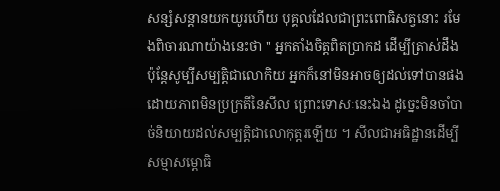សន្សំសន្តានយកយូរហើយ បុគ្គលដែលជាព្រះពោធិសត្វនោះ រមែងពិចារណាយ៉ាងនេះថា '' អ្នកតាំងចិត្តពិតប្រាកដ ដើម្បីត្រាស់ដឹង ប៉ុន្តែសូម្បីសម្បត្តិជាលោកិយ អ្នកក៏នៅមិនអាចឲ្យដល់ទៅបានផង ដោយភាពមិនប្រក្រតីនៃសីល ព្រោះទោសៈនេះឯង ដូច្នេះមិនចាំបាច់និយាយដល់សម្បត្តិជាលោកុត្តរឡើយ ។ សីលជាអធិដ្ឋានដើម្បីសម្មាសម្ពោធិ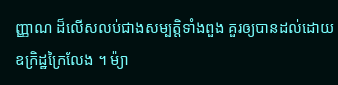ញ្ញាណ ដ៏លើសលប់ជាងសម្បត្តិទាំងពួង គួរឲ្យបានដល់ដោយឧក្រិដ្ឋក្រៃលែង ។ ម៉្យា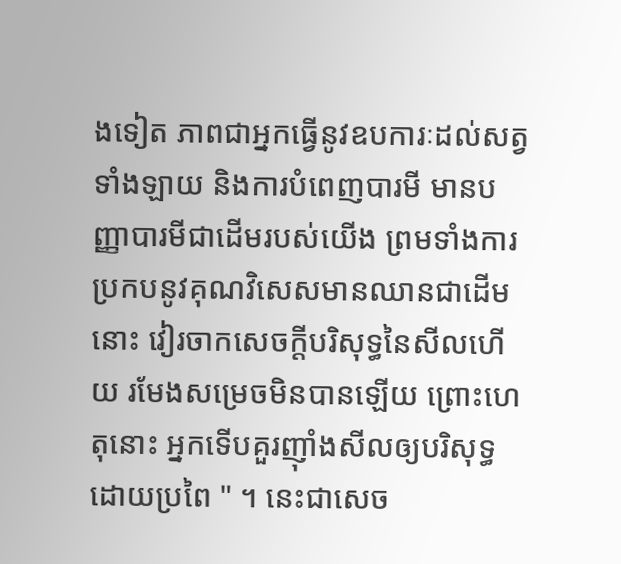ងទៀត ភាពជាអ្នកធ្វើនូវឧបការៈដល់សត្វទាំងឡាយ និងការបំពេញបារមី មានបញ្ញាបារមីជាដើមរបស់យើង ព្រមទាំងការប្រកបនូវគុណវិសេសមានឈានជាដើមនោះ វៀរចាកសេចក្តីបរិសុទ្ធនៃសីលហើយ រមែងសម្រេចមិនបានឡើយ ព្រោះហេតុនោះ អ្នកទើបគួរញ៉ាំងសីលឲ្យបរិសុទ្ធដោយប្រពៃ " ។ នេះជាសេច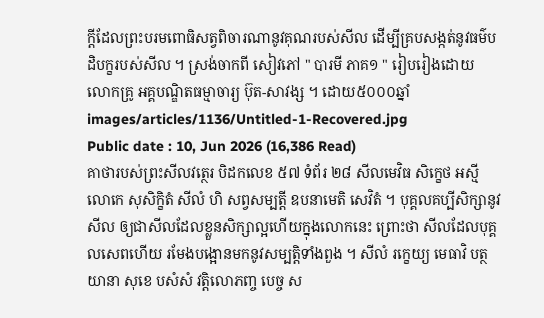ក្តីដែលព្រះបរមពោធិសត្វពិចារណានូវគុណរបស់សីល ដើម្បីគ្របសង្កត់នូវធម៌បដិបក្ខរបស់សីល ។ ស្រង់ចាកពី សៀវភៅ " បារមី ភាគ១ " រៀបរៀងដោយ លោកគ្រូ អគ្គបណ្ឌិតធម្មាចារ្យ ប៊ុត-សាវង្ស ។ ដោយ៥០០០ឆ្នាំ
images/articles/1136/Untitled-1-Recovered.jpg
Public date : 10, Jun 2026 (16,386 Read)
គាថារបស់ព្រះសីលវត្ថេរ បិដកលេខ ៥៧ ទំព័រ ២៨ សីលមេវិធ សិក្ខេថ អស្មី លោកេ សុសិក្ខិតំ សីលំ ហិ សព្វសម្បត្តី ឧបនាមេតិ សេវិតំ ។ បុគ្គលគប្បីសិក្សានូវសីល ឲ្យជាសីលដែលខ្លួនសិក្សាល្អហើយក្នុងលោកនេះ ព្រោះថា សីលដែលបុគ្គលសេពហើយ រមែងបង្អោនមកនូវសម្បត្តិទាំងពួង ។ សីលំ រក្ខេយ្យ មេធាវិ បត្ថយានា សុខេ បសំសំ វត្តិលោភញ្ច បេច្ច ស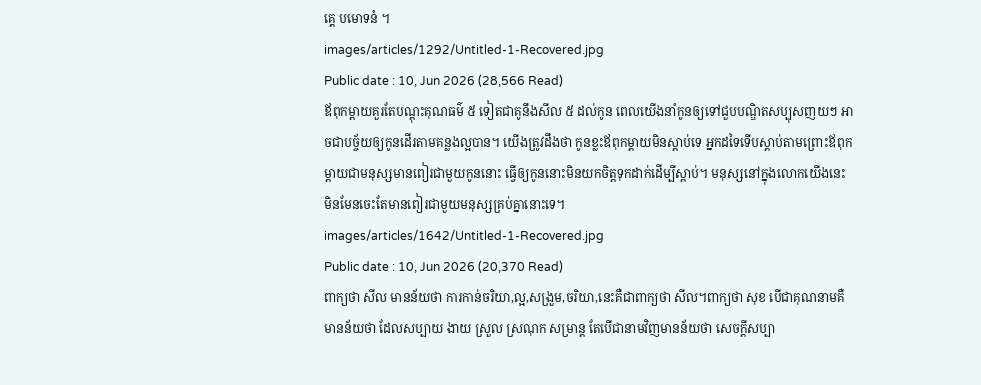គ្គេ បមោទនំ ។
images/articles/1292/Untitled-1-Recovered.jpg
Public date : 10, Jun 2026 (28,566 Read)
ឪពុកម្ដាយគួរតែបណ្ដុះគុណធម៌ ៥ ទៀតជាគូនឹងសីល ៥ ដល់កូន ពេលយើងនាំកូនឲ្យទៅជួបបណ្ឌិតសប្បុសញយៗ អាចជាបច្ច័យឲ្យកូនដើរតាមគន្លងល្អបាន។ យើងត្រូវដឹងថា កូនខ្លះឪពុកម្ដាយមិនស្ដាប់ទេ អ្នកដទៃទើបស្ដាប់តាមព្រោះឪពុកម្ដាយជាមនុស្សមានពៀរជាមួយកូននោះ ធ្វើឲ្យកូននោះមិនយកចិត្តទុកដាក់ដើម្បីស្ដាប់។ មនុស្សនៅក្នុងលោកយើងនេះ មិនមែនចេះតែមានពៀរជាមួយមនុស្សគ្រប់គ្នានោះទេ។
images/articles/1642/Untitled-1-Recovered.jpg
Public date : 10, Jun 2026 (20,370 Read)
ពាក្យថា សីល មានន័យថា ការកាន់ចរិយា,ល្អ,សង្រួម,ចរិយា,នេះគឺជាពាក្យថា សីល។ពាក្យថា សុខ បើជាគុណនាមគឺមានន័យថា ដែលសប្បាយ ងាយ ស្រួល ស្រណុក សម្រាន្ត តែបើជានាមវិញមានន័យថា សេចក្ដីសប្បា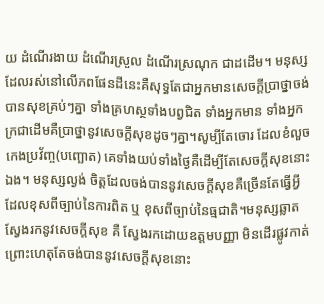យ ដំណើរងាយ ដំណើរស្រួល ដំណើរស្រណុក ជាដដើម។ មនុស្សដែលរស់នៅលើភពផែនដីនេះគឺសុទ្ធតែជាអ្នកមានសេចក្ដីប្រាថ្នាចង់បានសុខគ្រប់ៗគ្នា ទាំងគ្រហស្ថទាំងបព្វជិត ទាំងអ្នកមាន ទាំងអ្នកក្រជាដើមគឺប្រាថ្នានូវសេចក្ដីសុខដូចៗគ្នា។សូម្បីតែចោរ ដែលខំលួចកេងប្រវ័ញ្ច(បញ្ឆោត) គេទាំងយប់ទាំងថ្ងៃគឺដើម្បីតែសេចក្ដីសុខនោះឯង។ មនុស្សល្ងង់ ចិត្តដែលចង់បាននូវសេចក្ដីសុខគឺច្រើនតែធ្វើអ្វីដែលខុសពីច្បាប់នៃការពិត ឬ ខុសពីច្បាប់នៃធ្មជាតិ។មនុស្សឆ្លាត ស្វែងរកនូវសេចក្ដីសុខ គឺ ស្វែងរកដោយឧត្ដមបញ្ញា មិនដើរផ្លូវកាត់ព្រោះហេតុតែចង់បាននូវសេចក្ដីសុខនោះ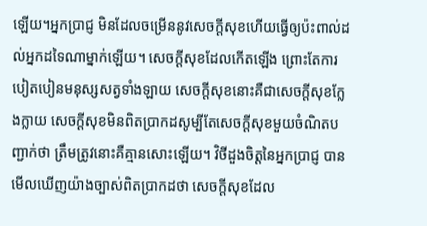ឡើយ។អ្នកប្រាជ្ញ មិនដែលចម្រើននូវសេចក្ដីសុខហើយធ្វើឲ្យប៉ះពាល់ដល់អ្នកដទៃណាម្នាក់ឡើយ។ សេចក្ដីសុខដែលកើតឡើង ព្រោះតែការបៀតបៀនមនុស្សសត្វទាំងឡាយ សេចក្ដីសុខនោះគឺជាសេចក្ដីសុខក្លែងក្លាយ សេចក្ដីសុខមិនពិតប្រាកដសូម្បីតែសេចក្ដីសុខមួយចំណិតបញ្ជាក់ថា ត្រឹមត្រូវនោះគឺគ្មានសោះឡើយ។ វិថីដួងចិត្តនៃអ្នកប្រាជ្ញ បានមើលឃើញយ៉ាងច្បាស់ពិតប្រាកដថា សេចក្ដីសុខដែល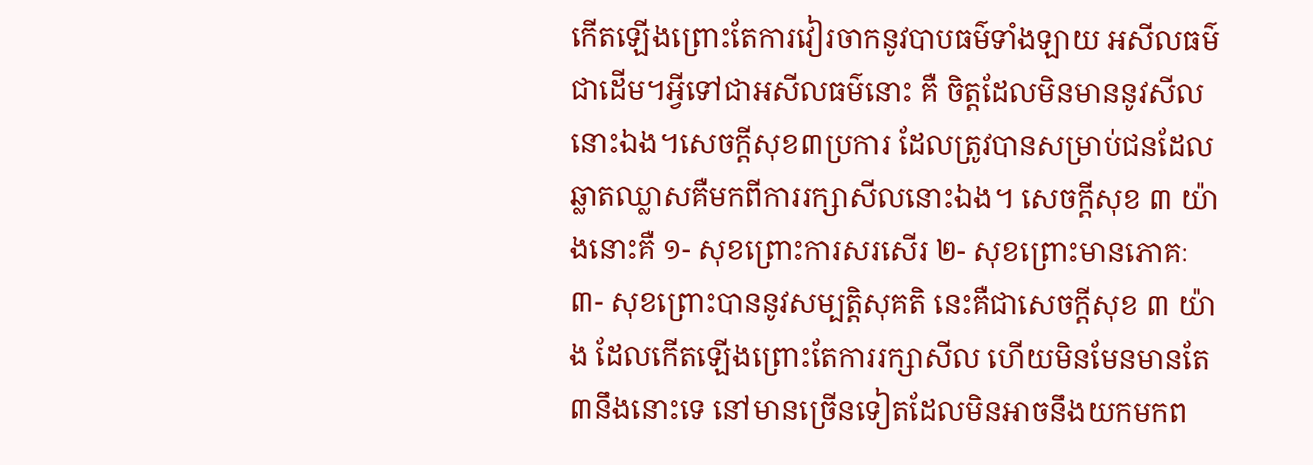កើតឡើងព្រោះតែការវៀរចាកនូវបាបធម៌ទាំងឡាយ អសីលធម៌ជាដើម។អ្វីទៅជាអសីលធម៌នោះ គឺ ចិត្តដែលមិនមាននូវសីលនោះឯង។សេចក្ដីសុខ៣ប្រការ ដែលត្រូវបានសម្រាប់ជនដែលឆ្លាតឈ្លាសគឺមកពីការរក្សាសីលនោះឯង។ សេចក្ដីសុខ ៣ យ៉ាងនោះគឺ ១- សុខព្រោះការសរសើរ ២- សុខព្រោះមានភោគៈ ៣- សុខព្រោះបាននូវសម្បត្តិសុគតិ នេះគឺជាសេចក្ដីសុខ ៣ យ៉ាង ដែលកើតឡើងព្រោះតែការរក្សាសីល ហើយមិនមែនមានតែ៣នឹងនោះទេ នៅមានច្រើនទៀតដែលមិនអាចនឹងយកមកព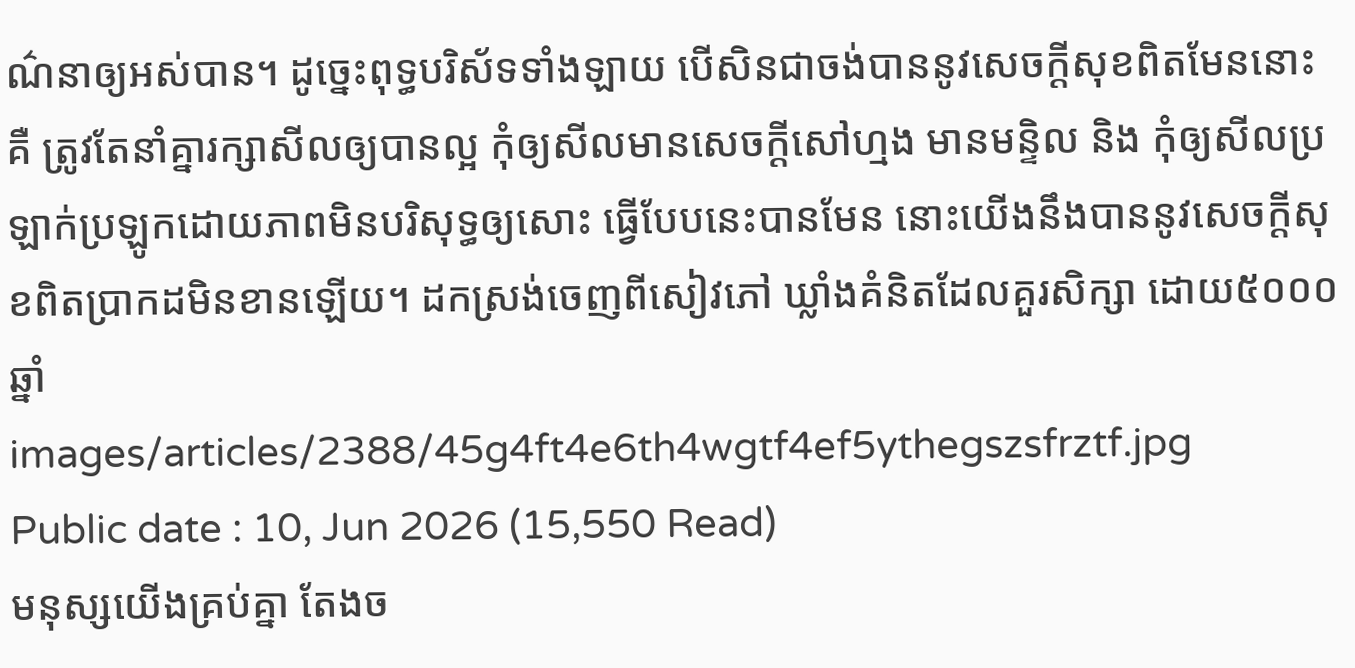ណ៌នាឲ្យអស់បាន។ ដូច្នេះពុទ្ធបរិស័ទទាំងឡាយ បើសិនជាចង់បាននូវសេចក្ដីសុខពិតមែននោះ គឺ ត្រូវតែនាំគ្នារក្សាសីលឲ្យបានល្អ កុំឲ្យសីលមានសេចក្ដីសៅហ្មង មានមន្ទិល និង កុំឲ្យសីលប្រឡាក់ប្រឡូកដោយភាពមិនបរិសុទ្ធឲ្យសោះ ធ្វើបែបនេះបានមែន នោះយើងនឹងបាននូវសេចក្ដីសុខពិតប្រាកដមិនខានឡើយ។ ដកស្រង់ចេញពីសៀវភៅ ឃ្លាំងគំនិតដែលគួរសិក្សា ដោយ៥០០០ឆ្នាំ
images/articles/2388/45g4ft4e6th4wgtf4ef5ythegszsfrztf.jpg
Public date : 10, Jun 2026 (15,550 Read)
មនុស្សយើងគ្រប់គ្នា តែងច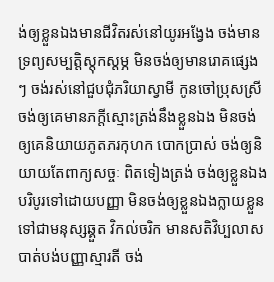ង់ឲ្យខ្លួនឯងមានជីវិតរស់នៅយូរអង្វែង ចង់មានទ្រព្យសម្បត្តិស្តុកស្តម្ភ មិនចង់ឲ្យមានរោគផ្សេង ៗ ចង់រស់នៅជួបជុំភរិយាស្វាមី កូនចៅប្រុសស្រី ចង់ឲ្យគេមានភក្តីស្មោះត្រង់នឹងខ្លួនឯង មិនចង់ឲ្យគេនិយាយភូតភរកុហក បោកប្រាស់ ចង់ឲ្យនិយាយតែពាក្យសច្ចៈ ពិតទៀងត្រង់ ចង់ឲ្យខ្លួនឯងបរិបូរទៅដោយបញ្ញា មិនចង់ឲ្យខ្លួនឯងក្លាយខ្លួនទៅជាមនុស្សឆ្គួត វិកល់ចរិក មានសតិវិប្បលាស បាត់បង់បញ្ញាស្មារតី ចង់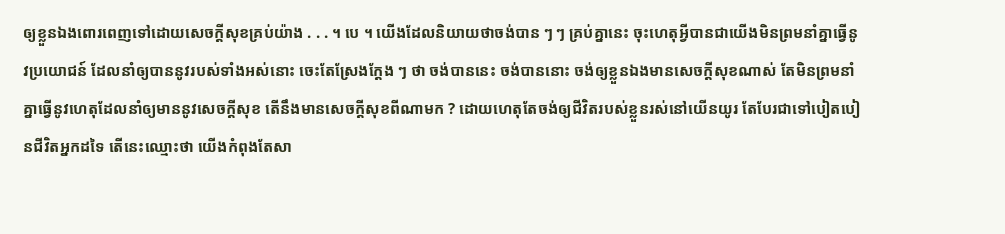ឲ្យខ្លួនឯងពោរពេញទៅដោយសេចក្តីសុខគ្រប់យ៉ាង . . . ។ បេ ។ យើងដែលនិយាយថាចង់បាន ៗ ៗ គ្រប់គ្នានេះ ចុះហេតុអ្វីបានជាយើងមិនព្រមនាំគ្នាធ្វើនូវប្រយោជន៍ ដែលនាំឲ្យបាននូវរបស់ទាំងអស់នោះ ចេះតែស្រែងក្តែង ៗ ថា ចង់បាននេះ ចង់បាននោះ ចង់ឲ្យខ្លួនឯងមានសេចក្តីសុខណាស់ តែមិនព្រមនាំគ្នាធ្វើនូវហេតុដែលនាំឲ្យមាននូវសេចក្តីសុខ តើនឹងមានសេចក្តីសុខពីណាមក ? ដោយហេតុតែចង់ឲ្យជីវិតរបស់ខ្លួនរស់នៅយើនយូរ តែបែរជាទៅបៀតបៀនជីវិតអ្នកដទៃ តើនេះឈ្មោះថា យើងកំពុងតែសា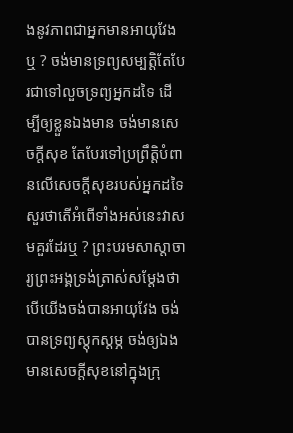ងនូវភាពជាអ្នកមានអាយុវែងឬ ? ចង់មានទ្រព្យសម្បត្តិតែបែរជាទៅលួចទ្រព្យអ្នកដទៃ ដើម្បីឲ្យខ្លួនឯងមាន ចង់មានសេចក្តីសុខ តែបែរទៅប្រព្រឹត្តិបំពានលើសេចក្តីសុខរបស់អ្នកដទៃ សួរថាតើអំពើទាំងអស់នេះវាសមគួរដែរឬ ? ព្រះបរមសាស្តាចារ្យព្រះអង្គទ្រង់ត្រាស់សម្តែងថា បើយើងចង់បានអាយុវែង ចង់បានទ្រព្យស្តុកស្តម្ភ ចង់ឲ្យឯងមានសេចក្តីសុខនៅក្នុងក្រុ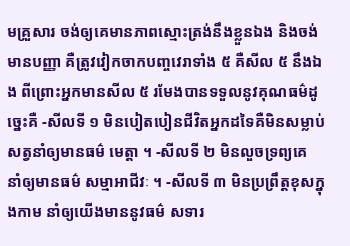មគ្រួសារ ចង់ឲ្យគេមានភាពស្មោះត្រង់នឹងខ្លួនឯង និងចង់មានបញ្ញា គឺត្រូវវៀកចាកបញ្ចវេរាទាំង ៥ គឺសីល ៥ នឹងឯង ពីព្រោះអ្នកមានសីល ៥ រមែងបានទទួលនូវគុណធម៌ដូច្នេះគឺ -សីលទី ១ មិនបៀតបៀនជីវិតអ្នកដទៃគឺមិនសម្លាប់សត្វនាំឲ្យមានធម៌ មេត្តា ។ -សីលទី ២ មិនលួចទ្រព្យគេ នាំឲ្យមានធម៌ សម្មាអាជីវៈ ។ -សីលទី ៣ មិនប្រព្រឹត្តខុសក្នុងកាម នាំឲ្យយើងមាននូវធម៌ សទារ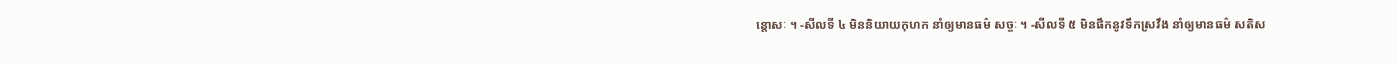ន្តោសៈ ។ -សីលទី ៤ មិននិយាយកុហក នាំឲ្យមានធម៌ សច្ចៈ ។ -សីលទី ៥ មិនផឹកនូវទឹកស្រវឹង នាំឲ្យមានធម៌ សតិស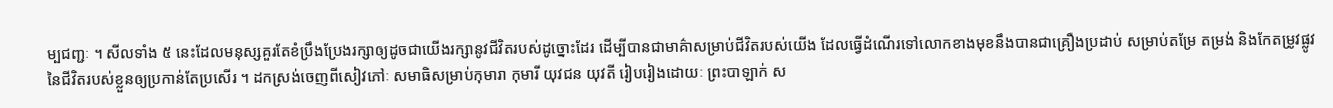ម្បជញ្ជៈ ។ សីលទាំង ៥ នេះដែលមនុស្សគួរតែខំប្រឹងប្រែងរក្សាឲ្យដូចជាយើងរក្សានូវជីវិតរបស់ដូច្នោះដែរ ដើម្បីបានជាមាគ៌ាសម្រាប់ជីវិតរបស់យើង ដែលធ្វើដំណើរទៅលោកខាងមុខនឹងបានជាគ្រឿងប្រដាប់ សម្រាប់តម្រែ តម្រង់ និងកែតម្រូវផ្លូវនៃជីវិតរបស់ខ្លួនឲ្យប្រកាន់តែប្រសើរ ។ ដកស្រង់ចេញពីសៀវភៅៈ សមាធិសម្រាប់កុមារា កុមារី យុវជន យុវតី រៀបរៀងដោយៈ ព្រះបាឡាក់ ស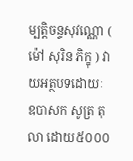ម្បត្តិចន្ទសុវណ្ណោ ( ម៉ៅ សុរិន ភិក្ខុ ) វាយអត្ថបទដោយៈ ឧបាសក សូត្រ តុលា ដោយ៥០០០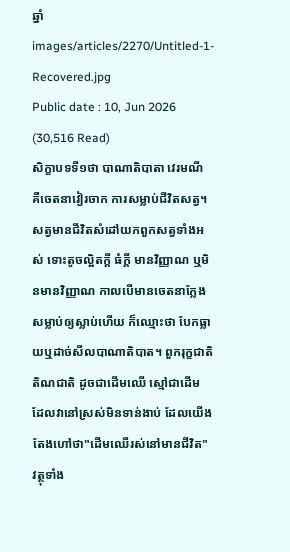ឆ្នាំ
images/articles/2270/Untitled-1-Recovered.jpg
Public date : 10, Jun 2026 (30,516 Read)
សិក្ខាបទទី១ថា បាណាតិបាតា វេរមណី គឺចេតនាវៀរចាក ការសម្លាប់ជីវិតសត្វ។សត្វមានជីវិតសំដៅយកពួកសត្វទាំងអស់ ទោះតូចល្អិតក្ដី ធំក្ដី មានវិញ្ញាណ ឬមិនមានវិញ្ញាណ កាលបើមានចេតនាក្លែងសម្លាប់ឲ្យស្លាប់ហើយ ក៏ឈ្មោះថា បែកធ្លាយឬដាច់សីលបាណាតិបាត។ ពួករុក្ខជាតិ តិណជាតិ ដូចជាដើមឈើ ស្មៅជាដើម ដែលវានៅស្រស់មិនទាន់ងាប់ ដែលយើងតែងហៅថា"ដើមឈើរស់នៅមានជីវិត" វត្ថុទាំង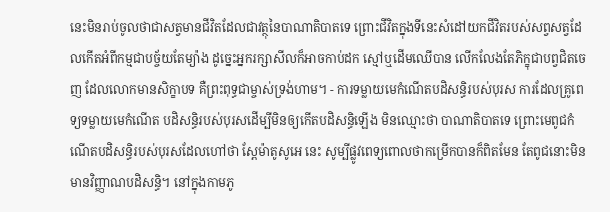នេះមិនរាប់ចូលថាជាសត្វមានជីវិតដែលជាវត្ថុនៃបាណាតិបាតទេ ព្រោះជីវិតក្នុងទីនេះសំដៅយកជីវិតរបស់សព្វសត្វដែលកើតអំពីកម្មជាបច្ច័យតែម្យ៉ាង ដូច្នេះអ្នករក្សាសីលក៏អាចកាប់ដក ស្មៅឬដើមឈើបាន លើកលែងតែភិក្ខុជាបព្វជិតចេញ ដែលលោកមានសិក្ខាបទ គឺព្រះពុទ្ធជាម្ចាស់ទ្រង់ហាម។ - ការទម្លាយមេកំណើតបដិសន្ធិរបស់បុរស ការដែលគ្រូពេទ្យទម្លាយមេកំណើត បដិសន្ធិរបស់បុរសដើម្បីមិនឲ្យកើតបដិសន្ធិឡើង មិនឈ្មោះថា បាណាតិបាតទេ ព្រោះមេពូជកំណើតបដិសន្ធិរបស់បុរសដែលហៅថា ស្ពែម៉ាតូសូអេ នេះ សូម្បីផ្លូវពេទ្យពោលថាកម្រើកបានក៏ពិតមែន តែពូជនោះមិនមានវិញ្ញាណបដិសន្ធិ។ នៅក្នុងកាមភូ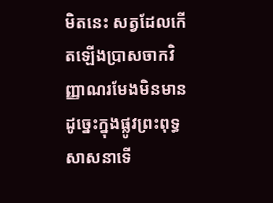មិតនេះ សត្វដែលកើតឡើងប្រាសចាកវិញ្ញាណរមែងមិនមាន ដូច្នេះក្នុងផ្លូវព្រះពុទ្ធសាសនាទើ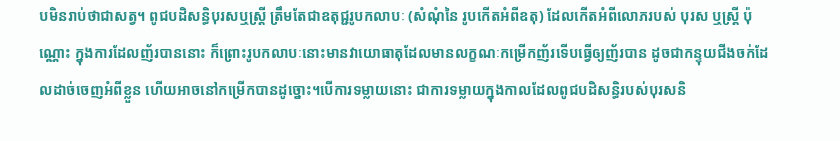បមិនរាប់ថាជាសត្វ។ ពូជបដិសន្ធិបុរសឬស្ត្រី ត្រឹមតែជាឧតុជ្ជរូបកលាបៈ (សំណុំនៃ រូបកើតអំពីឧតុ) ដែលកើតអំពីលោភរបស់ បុរស ឬស្ត្រី ប៉ុណ្ណោះ ក្នុងការដែលញ័របាននោះ ក៏ព្រោះរូបកលាបៈនោះមានវាយោធាតុដែលមានលក្ខណៈកម្រើកញ័រទើបធ្វើឲ្យញ័របាន ដូចជាកន្ទុយជីងចក់ដែលដាច់ចេញអំពីខ្លួន ហើយអាចនៅកម្រើកបានដូច្នោះ។បើការទម្លាយនោះ ជាការទម្លាយក្នុងកាលដែលពូជបដិសន្ធិរបស់បុរសនិ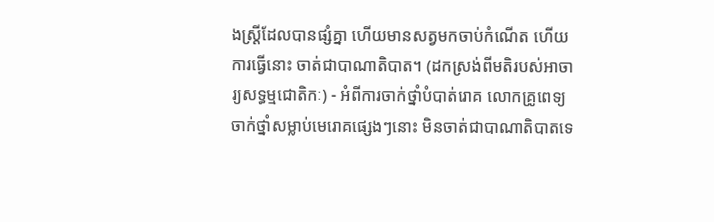ងស្ត្រីដែលបានផ្សំគ្នា ហើយមានសត្វមកចាប់កំណើត ហើយការធ្វើនោះ ចាត់ជាបាណាតិបាត។ (ដកស្រង់ពីមតិរបស់អាចារ្យសទ្ធម្មជោតិកៈ) - អំពីការចាក់ថ្នាំបំបាត់រោគ លោកគ្រូពេទ្យចាក់ថ្នាំសម្លាប់មេរោគផ្សេងៗនោះ មិនចាត់ជាបាណាតិបាតទេ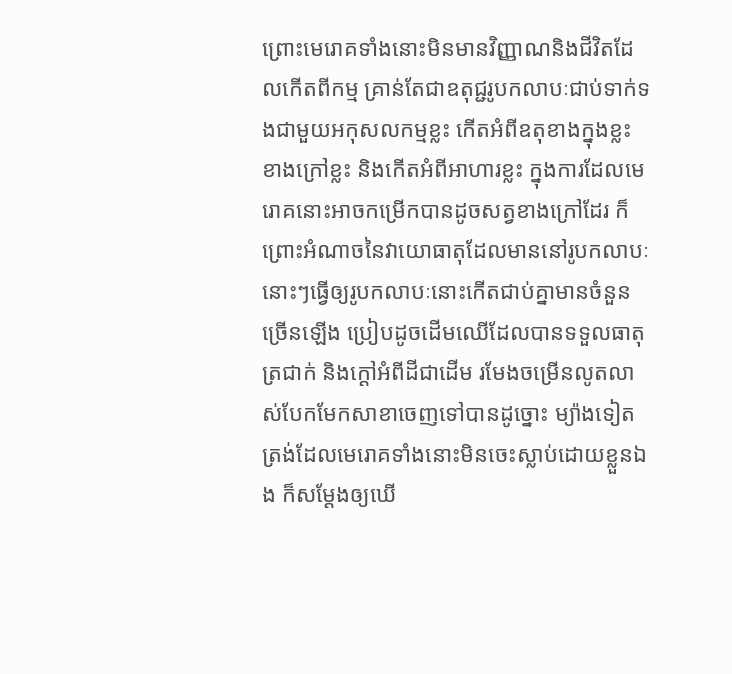ព្រោះមេរោគទាំងនោះមិនមានវិញ្ញាណនិងជីវិតដែលកើតពីកម្ម គ្រាន់តែជាឧតុជ្ជរូបកលាបៈជាប់ទាក់ទងជាមួយអកុសលកម្មខ្លះ កើតអំពីឧតុខាងក្នុងខ្លះ ខាងក្រៅខ្លះ និងកើតអំពីអាហារខ្លះ ក្នុងការដែលមេរោគនោះអាចកម្រើកបានដូចសត្វខាងក្រៅដែរ ក៏ព្រោះអំណាចនៃវាយោធាតុដែលមាននៅរូបកលាបៈនោះៗធ្វើឲ្យរូបកលាបៈនោះកើតជាប់គ្នាមានចំនួនច្រើនឡើង ប្រៀបដូចដើមឈើដែលបានទទួលធាតុត្រជាក់ និងក្ដៅអំពីដីជាដើម រមែងចម្រើនលូតលាស់បែកមែកសាខាចេញទៅបានដូច្នោះ ម្យ៉ាងទៀត ត្រង់ដែលមេរោគទាំងនោះមិនចេះស្លាប់ដោយខ្លួនឯង ក៏សម្ដែងឲ្យឃើ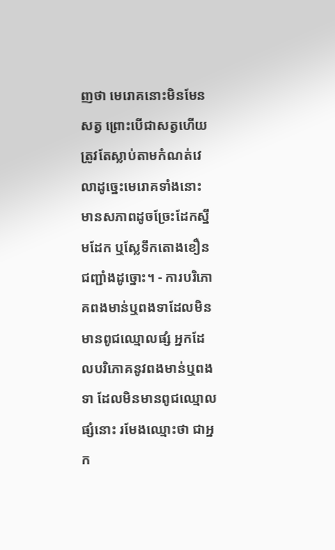ញថា មេរោគនោះមិនមែនសត្វ ព្រោះបើជាសត្វហើយត្រូវតែស្លាប់តាមកំណត់វេលាដូច្នេះមេរោគទាំងនោះ មានសភាពដូចច្រែះដែកស្នឹមដែក ឬស្លែទឹកតោងខឿនជញ្ជាំងដូច្នោះ។ - ការបរិភោគពងមាន់ឬពងទាដែលមិនមានពូជឈ្មោលផ្សំ អ្នកដែលបរិភោគនូវពងមាន់ឬពងទា ដែលមិនមានពូជឈ្មោលផ្សំនោះ រមែងឈ្មោះថា ជាអ្នក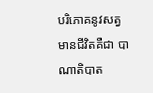បរិភោគនូវសត្វមានជីវិតគឺជា បាណាតិបាត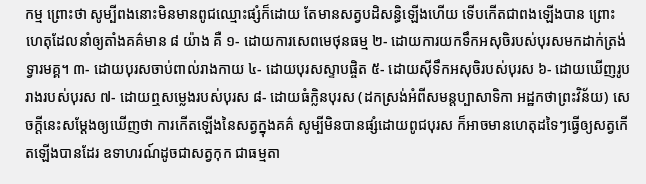កម្ម ព្រោះថា សូម្បីពងនោះមិនមានពូជឈ្មោះផ្សំក៏ដោយ តែមានសត្វបដិសន្ធិឡើងហើយ ទើបកើតជាពងឡើងបាន ព្រោះហេតុដែលនាំឲ្យតាំងគគ៌មាន ៨ យ៉ាង គឺ ១- ដោយការសេពមេថុនធម្ម ២- ដោយការយកទឹកអសុចិរបស់បុរសមកដាក់ត្រង់ទ្វារមគ្គ។ ៣- ដោយបុរសចាប់ពាល់រាងកាយ ៤- ដោយបុរសស្ទាបផ្ចិត ៥- ដោយស៊ីទឹកអសុចិរបស់បុរស ៦- ដោយឃើញរូបរាងរបស់បុរស ៧- ដោយឮសម្លេងរបស់បុរស ៨- ដោយធំក្លិនបុរស (ដកស្រង់អំពីសមន្តប្បាសាទិកា អដ្ឋកថាព្រះវិន័យ) សេចក្ដីនេះសម្ដែងឲ្យឃើញថា ការកើតឡើងនៃសត្វក្នុងគគ៌ សូម្បីមិនបានផ្សំដោយពូជបុរស ក៏អាចមានហេតុដទៃៗធ្វើឲ្យសត្វកើតឡើងបានដែរ ឧទាហរណ៍ដូចជាសត្វកុក ជាធម្មតា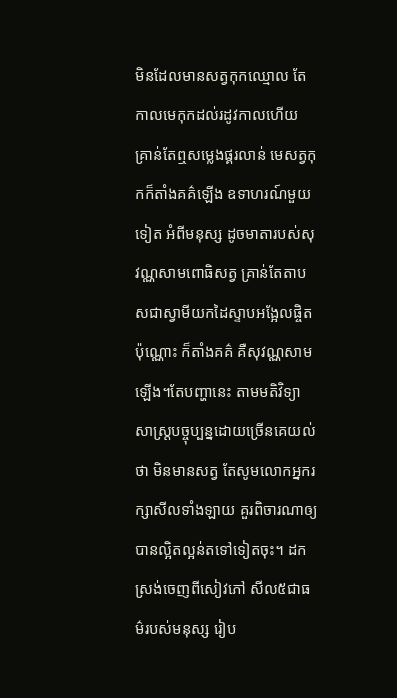មិនដែលមានសត្វកុកឈ្មោល តែកាលមេកុកដល់រដូវកាលហើយ គ្រាន់តែឮសម្លេងផ្គរលាន់ មេសត្វកុកក៏តាំងគគ៌ឡើង ឧទាហរណ៍មួយទៀត អំពីមនុស្ស ដូចមាតារបស់សុវណ្ណសាមពោធិសត្វ គ្រាន់តែតាបសជាស្វាមីយកដៃស្ទាបអង្អែលផ្ចិតប៉ុណ្ណោះ ក៏តាំងគគ៌ គឺសុវណ្ណសាមឡើង។តែបញ្ហានេះ តាមមតិវិទ្យាសាស្ត្របច្ចុប្បន្នដោយច្រើនគេយល់ថា មិនមានសត្វ តែសូមលោកអ្នករក្សាសីលទាំងឡាយ គួរពិចារណាឲ្យបានល្អិតល្អន់តទៅទៀតចុះ។ ដកស្រង់ចេញពីសៀវភៅ សីល៥ជាធម៌របស់មនុស្ស រៀប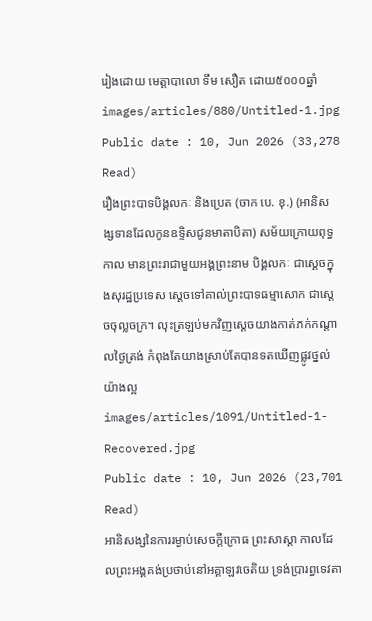រៀងដោយ មេត្តាបាលោ ទឹម សឿត ដោយ៥០០០ឆ្នាំ
images/articles/880/Untitled-1.jpg
Public date : 10, Jun 2026 (33,278 Read)
រឿងព្រះបាទបិង្គលកៈ និងប្រេត (ចាក បេ. ខុ.) (អានិសង្សទានដែលកូនឧទ្ទិសជូនមាតាបិតា) សម័យក្រោយពុទ្ធកាល មានព្រះរាជាមួយអង្គព្រះនាម បិង្គលកៈ ជាស្ដេចក្នុងសុរដ្ឋប្រទេស ស្ដេចទៅគាល់ព្រះបាទធម្មាសោក ជាស្ដេចចុល្លចក្រ។ លុះត្រឡប់មកវិញស្ដេចយាងកាត់ភក់កណ្ដាលថ្ងៃត្រង់ កំពុងតែយាងស្រាប់តែបានទតឃើញផ្លូវថ្នល់យ៉ាងល្អ
images/articles/1091/Untitled-1-Recovered.jpg
Public date : 10, Jun 2026 (23,701 Read)
អានិសង្សនៃការរម្ងាប់សេចក្តីក្រោធ ព្រះសាស្តា កាលដែលព្រះអង្គគង់ប្រថាប់នៅអគ្គាឡវចេតិយ ទ្រង់ប្រារព្ធទេវតា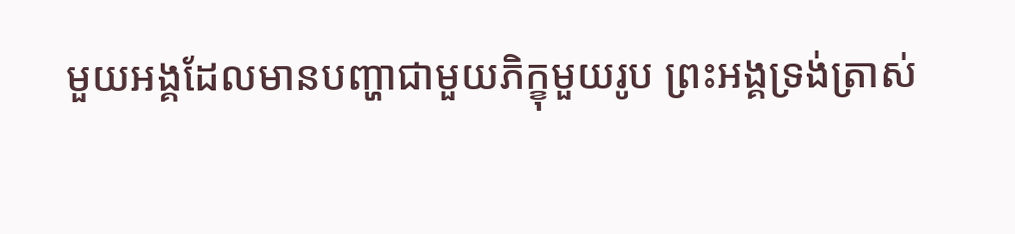មួយអង្គដែលមានបញ្ហាជាមួយភិក្ខុមួយរូប ព្រះអង្គទ្រង់ត្រាស់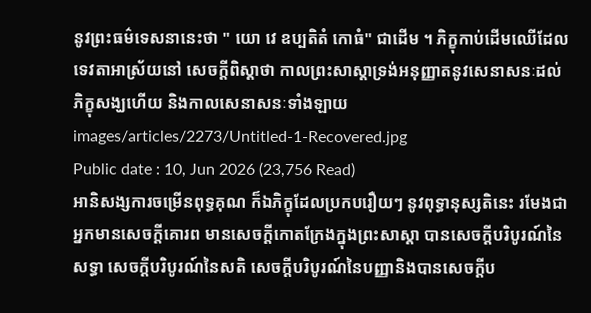នូវព្រះធម៌ទេសនានេះថា " យោ វេ ឧប្បតិតំ កោធំ" ជាដើម ។ ភិក្ខុកាប់ដើមឈើដែលទេវតាអាស្រ័យនៅ សេចក្តីពិស្តាថា កាលព្រះសាស្តាទ្រង់អនុញ្ញាតនូវសេនាសនៈដល់ភិក្ខុសង្ឃហើយ និងកាលសេនាសនៈទាំងឡាយ
images/articles/2273/Untitled-1-Recovered.jpg
Public date : 10, Jun 2026 (23,756 Read)
អានិសង្សការចម្រើនពុទ្ធគុណ ក៏ឯភិក្ខុដែលប្រកបរឿយៗ នូវពុទ្ធានុស្សតិនេះ រមែងជាអ្នកមានសេចក្ដីគោរព មានសេចក្ដីកោតក្រែងក្នុងព្រះសាស្ដា បានសេចក្ដីបរិបូរណ៍នៃសទ្ធា សេចក្ដីបរិបូរណ៍នៃសតិ សេចក្ដីបរិបូរណ៍នៃបញ្ញានិងបានសេចក្ដីប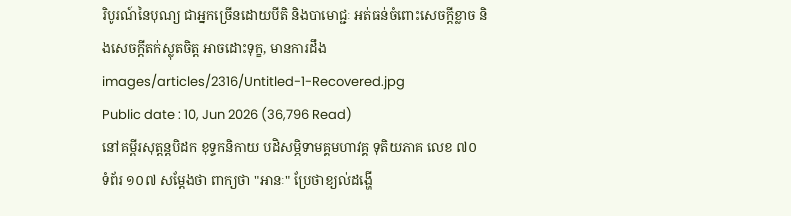រិបូរណ៍នៃបុណ្យ ជាអ្នកច្រើនដោយបីតិ និងបាមោជ្ជៈ អត់ធន់ចំពោះសេចក្ដីខ្លាច និងសេចក្ដីតក់ស្លុតចិត្ត អាចដោះទុក្ខ, មានការដឹង
images/articles/2316/Untitled-1-Recovered.jpg
Public date : 10, Jun 2026 (36,796 Read)
នៅគម្ពីរសុត្តន្តបិដក ខុទ្ទកនិកាយ បដិសម្ភិទាមគ្គមហាវគ្គ ទុតិយភាគ លេខ ៧០ ទំព័រ ១០៧ សម្ដែងថា ពាក្យថា "អានៈ" ប្រែថាខ្យល់ដង្ហើ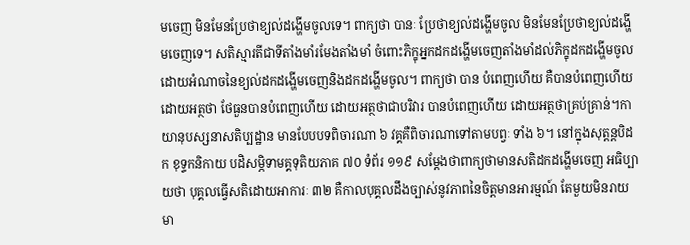មចេញ មិនមែនប្រែថាខ្យល់ដង្ហើមចូលទេ។ ពាក្យថា បានៈ ប្រែថាខ្យល់ដង្ហើមចូល មិនមែនប្រែថាខ្យល់ដង្ហើមចេញទេ។ សតិស្មារតីជាទីតាំងមាំរមែងតាំងមាំ ចំពោះភិក្ខុអ្នកដកដង្ហើមចេញតាំងមាំដល់ភិក្ខុដកដង្ហើមចូល ដោយអំណាចនៃខ្យល់ដកដង្ហើមចេញនិងដកដង្ហើមចូល។ ពាក្យថា បាន បំពេញហើយ គឺបានបំពេញហើយដោយអត្ថថា ថែធួនបានបំពេញហើយ ដោយអត្ថថាជាបរិវារ បានបំពេញហើយ ដោយអត្ថថាគ្រប់គ្រាន់។កាយានុបស្សនាសតិប្បដ្ឋាន មានបែបបទពិចារណា ៦ វគ្គគឺពិចារណាទៅតាមបព្វៈ ទាំង ៦។ នៅក្នុងសុត្តន្តបិដក ខុទ្ទកនិកាយ បដិសម្ភិទាមគ្គទុតិយភាគ ៧០ ទំព័រ ១១៩ សម្ដែងថាពាក្យថាមានសតិដកដង្ហើមចេញ អធិប្បាយថា បុគ្គលធ្វើសតិដោយអាការៈ ៣២ គឺកាលបុគ្គលដឹងច្បាស់នូវភាពនៃចិត្តមានអារម្មណ៍ តែមួយមិនរាយមា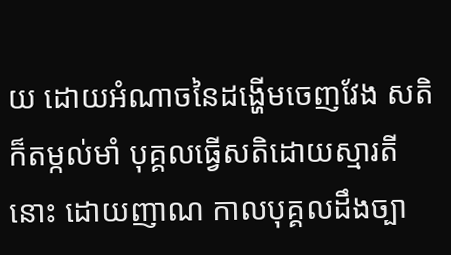យ ដោយអំណាចនៃដង្ហើមចេញវែង សតិក៏តម្កល់មាំ បុគ្គលធ្វើសតិដោយស្មារតីនោះ ដោយញាណ កាលបុគ្គលដឹងច្បា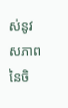ស់នូវសភាពនៃចិ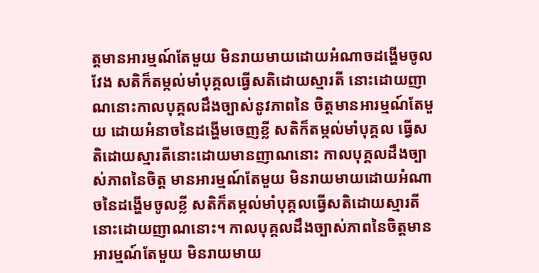ត្តមានអារម្មណ៍តែមួយ មិនរាយមាយដោយអំណាចដង្ហើមចូលវែង សតិក៏តម្កល់មាំបុគ្គលធ្វើសតិដោយស្មារតី នោះដោយញាណនោះកាលបុគ្គលដឹងច្បាស់នូវភាពនៃ ចិត្តមានអារម្មណ៍តែមួយ ដោយអំនាចនៃដង្ហើមចេញខ្លី សតិក៏តម្កល់មាំបុគ្គល ធ្វើសតិដោយស្មារតីនោះដោយមានញាណនោះ កាលបុគ្គលដឹងច្បាស់ភាពនៃចិត្ត មានអារម្មណ៍តែមួយ មិនរាយមាយដោយអំណាចនៃដង្ហើមចូលខ្លី សតិក៏តម្កល់មាំបុគ្គលធ្វើសតិដោយស្មារតីនោះដោយញាណនោះ។ កាលបុគ្គលដឹងច្បាស់ភាពនៃចិត្តមានអារម្មណ៍តែមួយ មិនរាយមាយ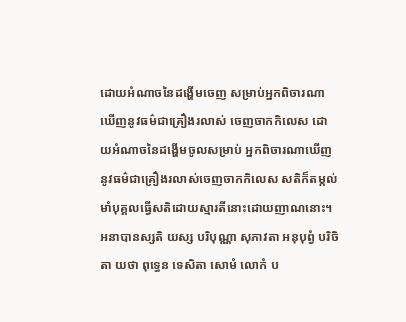ដោយអំណាចនៃដង្ហើមចេញ សម្រាប់អ្នកពិចារណាឃើញនូវធម៌ជាគ្រឿងរលាស់ ចេញចាកកិលេស ដោយអំណាចនៃដង្ហើមចូលសម្រាប់ អ្នកពិចារណាឃើញនូវធម៌ជាគ្រឿងរលាស់ចេញចាកកិលេស សតិក៏តម្កល់មាំបុគ្គលធ្វើសតិដោយស្មារតីនោះដោយញាណនោះ។ អនាបានស្សតិ យស្ស បរិបុណ្ណា សុភាវតា អនុបុព្វំ បរិចិតា យថា ពុទ្ធេន ទេសិតា សោមំ លោកំ ប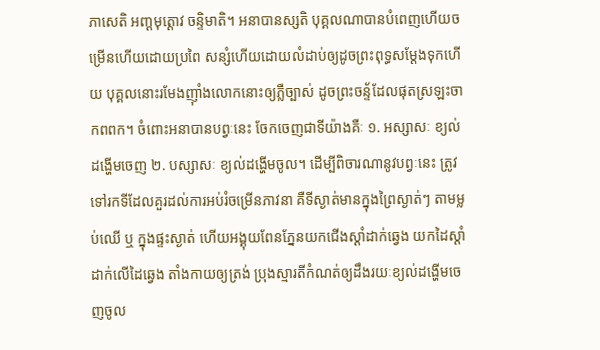ភាសេតិ អញ្តមុត្តោវ ចន្ទិមាតិ។ អនាបានស្សតិ បុគ្គលណាបានបំពេញហើយចម្រើនហើយដោយប្រពៃ សន្សំហើយដោយលំដាប់ឲ្យដូចព្រះពុទ្ធសម្ដែងទុកហើយ បុគ្គលនោះរមែងញ៉ាំងលោកនោះឲ្យភ្លឺច្បាស់ ដូចព្រះចន្ទ័ដែលផុតស្រឡះចាកពពក។ ចំពោះអនាបានបព្វៈនេះ ចែកចេញជាទីយ៉ាងគឺៈ ១. អស្សាសៈ ខ្យល់ដង្ហើមចេញ ២. បស្សាសៈ ខ្យល់ដង្ហើមចូល។ ដើម្បីពិចារណានូវបព្វៈនេះ ត្រូវទៅរកទីដែលគួរដល់ការអប់រំចម្រើនភាវនា គឺទីស្ងាត់មានក្នុងព្រៃស្ងាត់ៗ តាមម្លប់ឈើ ឬ ក្នុងផ្ទះស្ងាត់ ហើយអង្គុយពែនភ្នែនយកជើងស្ដាំដាក់ឆ្វេង យកដៃស្ដាំដាក់លើដៃឆ្វេង តាំងកាយឲ្យត្រង់ ប្រុងស្មារតីកំណត់ឲ្យដឹងរយៈខ្យល់ដង្ហើមចេញចូល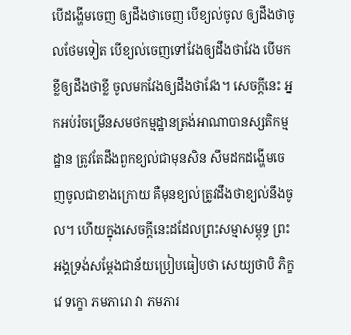បើដង្ហើមចេញ ឲ្យដឹងថាចេញ បើខ្យល់ចូល ឲ្យដឹងថាចូលថែមទៀត បើខ្យល់ចេញទៅវែងឲ្យដឹងថាវែង បើមកខ្លីឲ្យដឹងថាខ្លី ចូលមកវែងឲ្យដឹងថាវែង។ សេចក្ដីនេះ អ្នកអប់រំចម្រើនសមថកម្មដ្ឋានត្រង់អាណាបានស្សតិកម្មដ្ឋាន ត្រូវតែដឹងពួកខ្យល់ជាមុនសិន សឹមដកដង្ហើមចេញចូលជាខាងក្រោយ គឺមុនខ្យល់ត្រូវដឹងថាខ្យល់នឹងចូល។ ហើយក្នុងសេចក្ដីនេះដដែលព្រះសម្មាសម្ពុទ្ធ ព្រះអង្គទ្រង់សម្ដែងជាន័យប្រៀបធៀបថា សេយ្យថាបិ ភិក្ខវេ ទក្ខោ ភមភារោ វា ភមភារ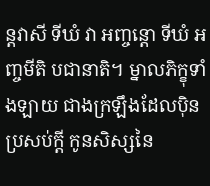ន្តវាសី ទីឃំ វា អញ្ចន្តោ ទីឃំ អញ្ចមីតិ បជានាតិ។ ម្នាលភិក្ខុទាំងឡាយ ជាងក្រឡឹងដែលប៉ិនប្រសប់ក្ដី កូនសិស្សនៃ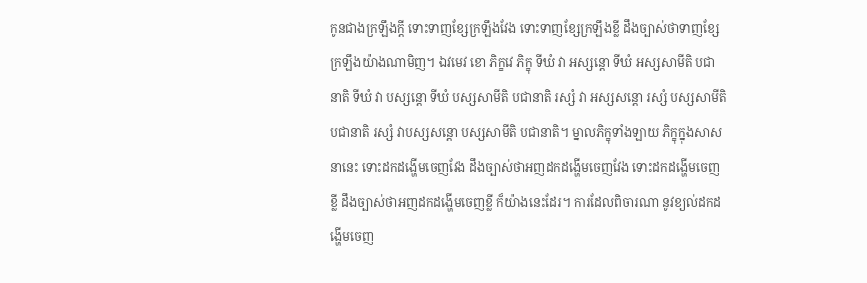កូនជាងក្រឡឹងក្ដី ទោះទាញខ្សែក្រឡឹងវែង ទោះទាញខ្សែក្រឡឹងខ្លី ដឹងច្បាស់ថាទាញខ្សែក្រឡឹងយ៉ាងណាមិញ។ ឯវមេវ ខោ ភិក្ខវេ ភិក្ខុ ទីឃំ វា អស្សន្តោ ទីឃំ អស្សសាមីតិ បជានាតិ ទីឃំ វា បស្សន្ដោ ទីឃំ បស្សសាមីតិ បជានាតិ រស្សំ វា អស្សសន្ដោ រស្សំ បស្សសាមីតិ បជានាតិ រស្សំ វាបស្សសន្ដោ បស្សសាមីតិ បជានាតិ។ ម្នាលភិក្ខុទាំងឡាយ ភិក្ខុក្នុងសាសនានេះ ទោះដកដង្ហើមចេញវែង ដឹងច្បាស់ថាអញដកដង្ហើមចេញវែង ទោះដកដង្ហើមចេញខ្លី ដឹងច្បាស់ថាអញដកដង្ហើមចេញខ្លី ក៏យ៉ាងនេះដែរ។ ការដែលពិចារណា នូវខ្យល់ដកដង្ហើមចេញ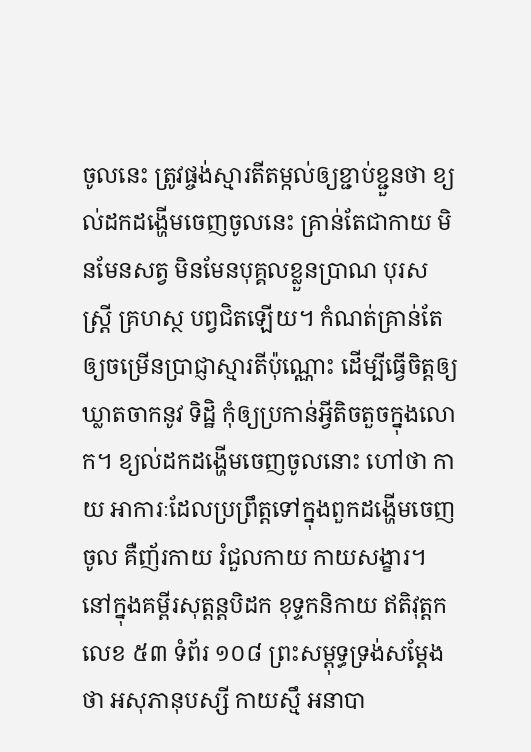ចូលនេះ ត្រូវផ្ចង់ស្មារតីតម្កល់ឲ្យខ្ជាប់ខ្ជួនថា ខ្យល់ដកដង្ហើមចេញចូលនេះ គ្រាន់តែជាកាយ មិនមែនសត្វ មិនមែនបុគ្គលខ្លួនប្រាណ បុរស ស្ត្រី គ្រហស្ថ បព្វជិតឡើយ។ កំណត់គ្រាន់តែឲ្យចម្រើនប្រាជ្ញាស្មារតីប៉ុណ្ណោះ ដើម្បីធ្វើចិត្តឲ្យឃ្លាតចាកនូវ ទិដ្ឋិ កុំឲ្យប្រកាន់អ្វីតិចតួចក្នុងលោក។ ខ្យល់ដកដង្ហើមចេញចូលនោះ ហៅថា កាយ អាការៈដែលប្រព្រឹត្តទៅក្នុងពួកដង្ហើមចេញចូល គឺញ័រកាយ រំជួលកាយ កាយសង្ខារ។ នៅក្នុងគម្ពីរសុត្តន្តបិដក ខុទ្ទកនិកាយ ឥតិវុត្តក លេខ ៥៣ ទំព័រ ១០៨ ព្រះសម្ពុទ្ធទ្រង់សម្ដែងថា អសុភានុបស្សី កាយស្មឹ អនាបា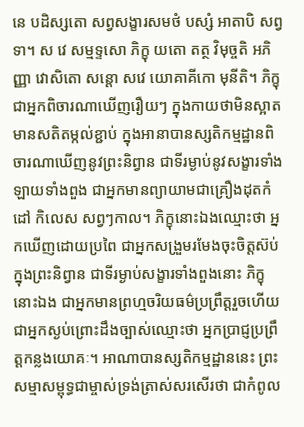នេ បដិស្សតោ សព្វសង្ខារសមថំ បស្សំ អាតាបិ សព្វទា។ ស វេ សម្មទ្ទសោ ភិក្ខុ យតោ តត្ថ វិមុច្ចតិ អភិញ្ញា វោសិតោ សន្ដោ សវេ យោគាគីកោ មុនីតិ។ ភិក្ខុជាអ្នកពិចារណាឃើញរឿយៗ ក្នុងកាយថាមិនស្អាត មានសតិតម្កល់ខ្ជាប់ ក្នុងអានាបានស្សតិកម្មដ្ឋានពិចារណាឃើញនូវព្រះនិព្វាន ជាទីរម្ងាប់នូវសង្ខារទាំងឡាយទាំងពួង ជាអ្នកមានព្យាយាមជាគ្រឿងដុតកំដៅ កិលេស សព្វៗកាល។ ភិក្ខុនោះឯងឈ្មោះថា អ្នកឃើញដោយប្រពៃ ជាអ្នកសង្រួមរមែងចុះចិត្តស៊ប់ក្នុងព្រះនិព្វាន ជាទីរម្ងាប់សង្ខារទាំងពួងនោះ ភិក្ខុនោះឯង ជាអ្នកមានព្រហ្មចរិយធម៌ប្រព្រឹត្តរួចហើយ ជាអ្នកស្ងប់ព្រោះដឹងច្បាស់ឈ្មោះថា អ្នកប្រាជ្ញប្រព្រឹត្តកន្លងយោគៈ។ អាណាបានស្សតិកម្មដ្ឋាននេះ ព្រះសម្មាសម្ពុទ្ធជាម្ចាស់ទ្រង់ត្រាស់សរសើរថា ជាកំពូល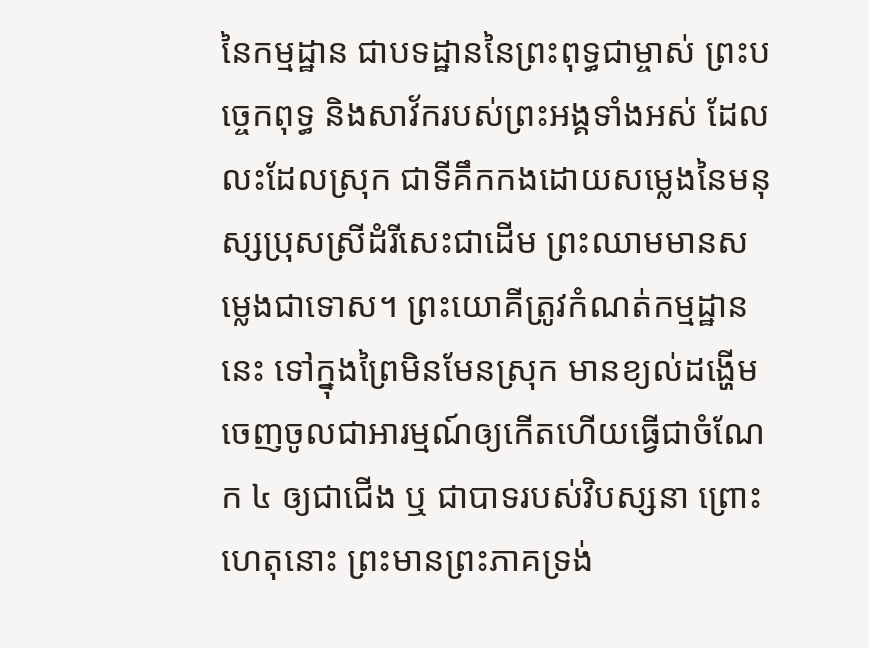នៃកម្មដ្ឋាន ជាបទដ្ឋាននៃព្រះពុទ្ធជាម្ចាស់ ព្រះបច្ចេកពុទ្ធ និងសាវ័ករបស់ព្រះអង្គទាំងអស់ ដែលលះដែលស្រុក ជាទីគឹកកងដោយសម្លេងនៃមនុស្សប្រុសស្រីដំរីសេះជាដើម ព្រះឈាមមានសម្លេងជាទោស។ ព្រះយោគីត្រូវកំណត់កម្មដ្ឋាននេះ ទៅក្នុងព្រៃមិនមែនស្រុក មានខ្យល់ដង្ហើមចេញចូលជាអារម្មណ៍ឲ្យកើតហើយធ្វើជាចំណែក ៤ ឲ្យជាជើង ឬ ជាបាទរបស់វិបស្សនា ព្រោះហេតុនោះ ព្រះមានព្រះភាគទ្រង់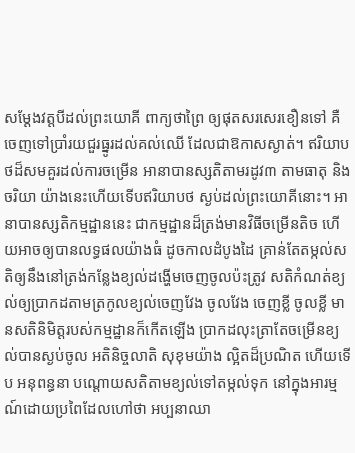សម្ដែងវត្តបីដល់ព្រះយោគី ពាក្យថាព្រៃ ឲ្យផុតសរសេរខឿនទៅ គឺចេញទៅប្រាំរយជួរធ្នូរដល់គល់ឈើ ដែលជាឱកាសស្ងាត់។ ឥរិយាបថដ៏សមគួរដល់ការចម្រើន អានាបានស្សតិតាមរដូវ៣ តាមធាតុ និងចរិយា យ៉ាងនេះហើយទើបឥរិយាបថ ស្ងប់ដល់ព្រះយោគីនោះ។ អានាបានស្សតិកម្មដ្ឋាននេះ ជាកម្មដ្ឋានដ៏ត្រង់មានវិធីចម្រើនតិច ហើយអាចឲ្យបានលទ្ធផលយ៉ាងធំ ដូចកាលដំបូងដៃ គ្រាន់តែតម្កល់សតិឲ្យនឹងនៅត្រង់កន្លែងខ្យល់ដង្ហើមចេញចូលប៉ះត្រូវ សតិកំណត់ខ្យល់ឲ្យប្រាកដតាមត្រកូលខ្យល់ចេញវែង ចូលវែង ចេញខ្លី ចូលខ្លី មានសតិនិមិត្តរបស់កម្មដ្ឋានក៏កើតឡើង ប្រាកដលុះត្រាតែចម្រើនខ្យល់បានស្ងប់ចូល អតិនិច្ចលាតិ សុខុមយ៉ាង ល្អិតដ៏ប្រណិត ហើយទើប អនុពន្ធនា បណ្ដោយសតិតាមខ្យល់ទៅតម្កល់ទុក នៅក្នុងអារម្មណ៍ដោយប្រពៃដែលហៅថា អប្បនាឈា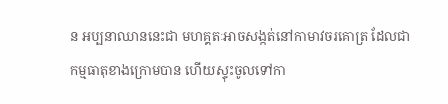ន អប្បនាឈាននេះជា មហគ្គតៈអាចសង្កត់នៅកាមាវចរគោត្រ ដែលជាកម្មធាតុខាងក្រោមបាន ហើយស្ទុះចូលទៅកា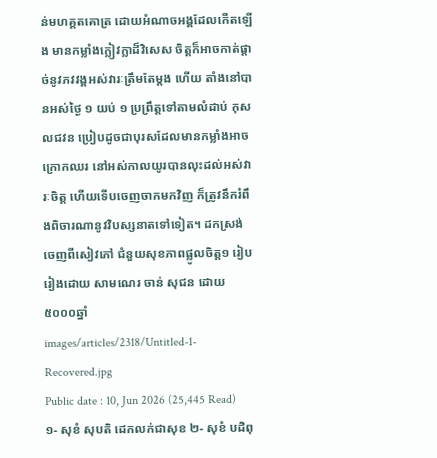ន់មហគ្គតគោត្រ ដោយអំណាចអង្គដែលកើតឡើង មានកម្លាំងក្លៀវក្លាដ៏វិសេស ចិត្តក៏អាចកាត់ផ្ដាច់នូវភវវង្គអស់វារៈត្រឹមតែម្ដង ហើយ តាំងនៅបានអស់ថ្ងៃ ១ យប់ ១ ប្រព្រឹត្តទៅតាមលំដាប់ កុសលជវន ប្រៀបដូចជាបុរសដែលមានកម្លាំងអាច ក្រោកឈរ នៅអស់កាលយូរបានលុះដល់អស់វារៈចិត្ត ហើយទើបចេញចាកមកវិញ ក៏ត្រូវនឹករំពឹងពិចារណានូវវិបស្សនាតទៅទៀត។ ដកស្រង់ចេញពីសៀវភៅ ជំនួយសុខភាពផ្លូលចិត្ត១ រៀបរៀងដោយ សាមណេរ ចាន់ សុជន ដោយ៥០០០ឆ្នាំ
images/articles/2318/Untitled-1-Recovered.jpg
Public date : 10, Jun 2026 (25,445 Read)
១- សុខំ សុបតិ ដេកលក់ជាសុខ ២- សុខំ បដិពុ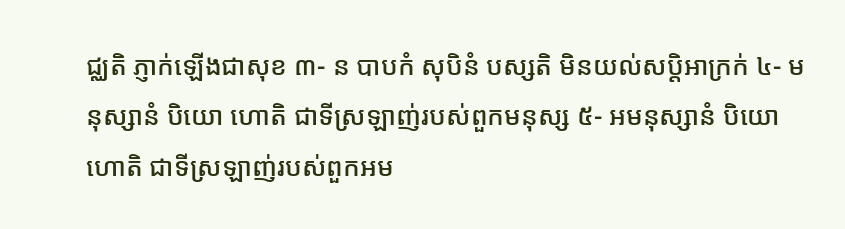ជ្ឈតិ ភ្ញាក់ឡើងជាសុខ ៣- ន បាបកំ សុបិនំ បស្សតិ មិនយល់សប្តិអាក្រក់ ៤- មនុស្សានំ បិយោ ហោតិ ជាទីស្រឡាញ់របស់ពួកមនុស្ស ៥- អមនុស្សានំ បិយោ ហោតិ ជាទីស្រឡាញ់របស់ពួកអម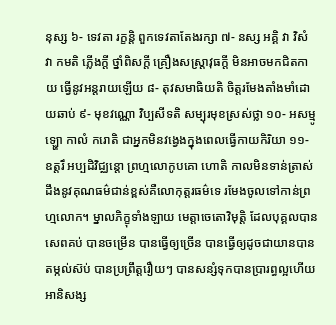នុស្ស ៦- ទេវតា រក្ខន្តិ ពួកទេវតាតែងរក្សា ៧- នស្ស អគ្គិ វា វិសំ វា កមតិ ភ្លើងក្ដី ថ្នាំពិសក្ដី គ្រឿងសស្ត្រាវុធក្ដី មិនអាចមកជិតកាយ ធ្វើនូវអន្តរាយឡើយ ៨- តុវសមាធិយតិ ចិត្តរមែងតាំងមាំដោយឆាប់ ៩- មុខវណ្ណោ វិប្បសីទតិ សម្បុរមុខស្រស់ថ្លា ១០- អសម្មូឡ្ហោ កាលំ ករោតិ ជាអ្នកមិនវង្វេងក្នុងពេលធ្វើកាយកិរិយា ១១- ឧត្តរឹ អប្បដិវិជ្ឈន្តោ ព្រហ្មលោកូបគោ ហោតិ កាលមិនទាន់ត្រាស់ដឹងនូវគុណធម៌ជាន់ខ្ពស់គឺលោកុត្តរធម៌ទេ រមែងចូលទៅកាន់ព្រហ្មលោក។ ម្នាលភិក្ខុទាំងឡាយ មេត្តាចេតោវិមុត្តិ ដែលបុគ្គលបានសេពគប់ បានចម្រើន បានធ្វើឲ្យច្រើន បានធ្វើឲ្យដូចជាយានបានតម្កល់ស៊ប់ បានប្រព្រឹត្តរឿយៗ បានសន្សំទុកបានប្រារព្ធល្អហើយ អានិសង្ស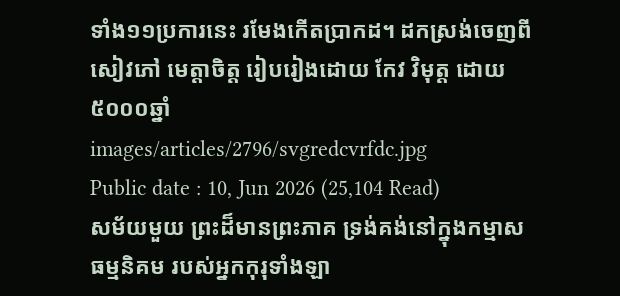ទាំង១១ប្រការនេះ រមែងកើតប្រាកដ។ ដកស្រង់ចេញពីសៀវភៅ មេត្តាចិត្ត រៀបរៀងដោយ កែវ វិមុត្ត ដោយ៥០០០ឆ្នាំ
images/articles/2796/svgredcvrfdc.jpg
Public date : 10, Jun 2026 (25,104 Read)
សម័យមួយ ព្រះដ៏មានព្រះភាគ ទ្រង់គង់នៅក្នុងកម្មាសធម្មនិគម របស់អ្នកកុរុទាំងឡា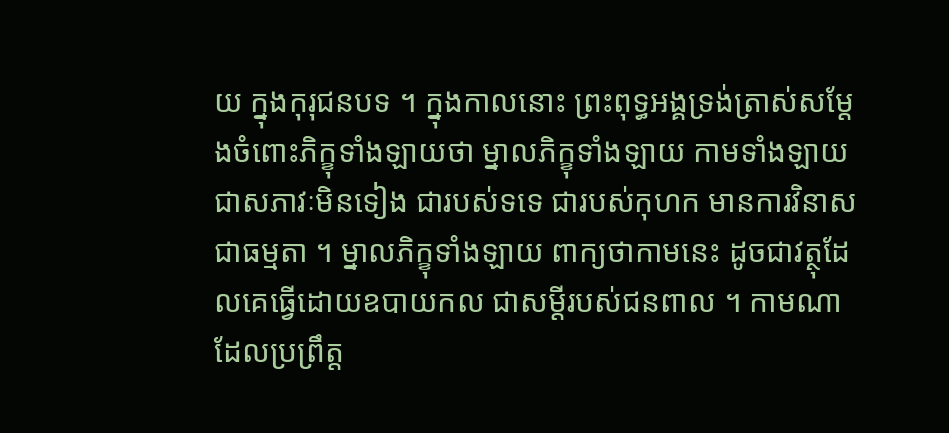យ ក្នុងកុរុជនបទ ។ ក្នុងកាលនោះ ព្រះពុទ្ធអង្គទ្រង់ត្រាស់សម្ដែងចំពោះភិក្ខុទាំងឡាយថា ម្នាលភិក្ខុទាំងឡាយ កាមទាំងឡាយជាសភាវៈមិនទៀង ជារបស់ទទេ ជារបស់កុហក មានការវិនាសជាធម្មតា ។ ម្នាលភិក្ខុទាំងឡាយ ពាក្យថាកាមនេះ ដូចជាវត្ថុដែលគេធ្វើដោយឧបាយកល ជាសម្ដីរបស់ជនពាល ។ កាមណា ដែលប្រព្រឹត្ត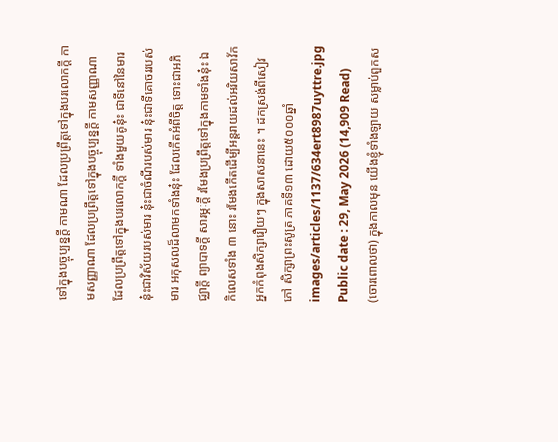ទៅក្នុងបច្ចុប្បន្នក្ដី កាមណា ដែលប្រព្រឹត្តទៅក្នុងបរលោកក្ដី កាមសញ្ញាណា ដែលប្រព្រឹត្តទៅក្នុងបច្ចុប្បន្នក្ដី កាមសញ្ញាណា ដែលប្រព្រឹត្តទៅក្នុងបរលោកក្ដី ទាំងមួយគូនុ៎ះ ជាទីនៅនៃមារ នុ៎ះជាវិស័យរបស់មារ នុ៎ះជាចំណីរបស់មារ នុ៎ះជាទីគោចររបស់មារ អកុសលដ៏លាមកទាំងនុ៎ះ ដែលកើតអំពីចិត្ត ទោះជាអភិជ្ឈាក្ដី ព្យាបាទក្ដី សារម្ភៈក្ដី រមែងប្រព្រឹត្តទៅក្នុងកាមទាំងនុ៎ះ ឯកិលេសទាំង ៣ នោះ រមែងកើតដើម្បីអន្តរាយដល់អរិយសាវ័ក អ្នកកំពុងសិក្សារឿយៗ ក្នុងសាសនានេះ ។ ដកស្រង់ពីសៀវភៅ សិក្សាព្រះសូត្រ ភាគទី១៣ ដោយ៥០០០ឆ្នាំ
images/articles/1137/634ert8987uyttre.jpg
Public date : 29, May 2026 (14,909 Read)
(ចោរពោលថា) ក្នុងកាលមុន យើងខ្ញុំទាំងឡាយ សម្លាប់ពួកស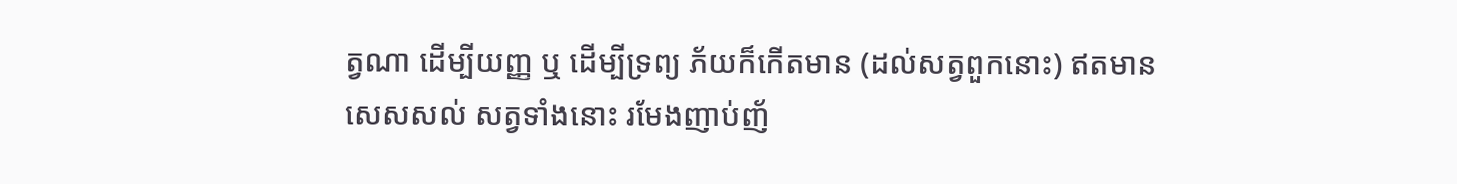ត្វណា ដើម្បីយញ្ញ ឬ ដើម្បីទ្រព្យ ភ័យក៏កើតមាន (ដល់សត្វពួកនោះ) ឥតមានសេសសល់ សត្វទាំងនោះ រមែងញាប់ញ័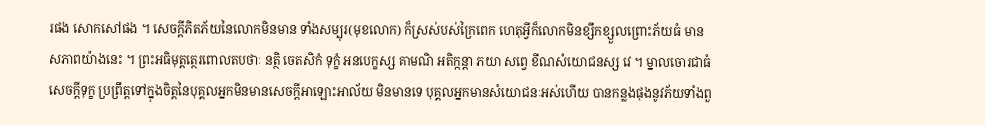រផង សោកសៅផង ។ សេចក្តីភិតភ័យនៃលោកមិនមាន ទាំងសម្បុរ(មុខលោក) ក៏ស្រស់បស់ក្រៃពេក ហេតុអ្វីក៏លោកមិនខ្សឹកខ្សួលព្រោះភ័យធំ មានសភាពយ៉ាងនេះ ។ ព្រះអធិមុត្តត្ថេរពោលតបថាៈ នត្ថិ ចេតសិកំ ទុក្ខំ អនបេក្ខស្ស គាមណិ អតិក្កន្តា ភយា សព្វេ ខីណសំយោជនស្ស វេ ។ ម្នាលចោរជាធំ សេចក្តីទុក្ខ ប្រព្រឹត្តទៅក្នុងចិត្តនៃបុគ្គលអ្នកមិនមានសេចក្តីអាឡោះអាល័យ មិនមានទេ បុគ្គលអ្នកមានសំយោជនៈអស់ហើយ បានកន្លងផុងនូវភ័យទាំងពួ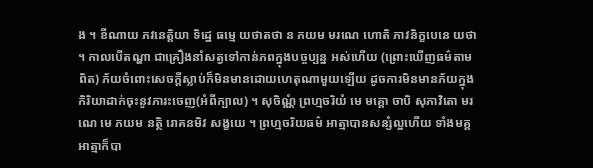ង ។ ខីណាយ ភវនេត្តិយា ទិដ្ឋេ ធម្មេ យថាតថា ន ភយម មរណេ ហោតិ ភាវនិក្ខបេនេ យថា។ កាលបើតណ្ហា ជាគ្រឿងនាំសត្វទៅកាន់ភពក្នុងបច្ចប្បន្ន អស់ហើយ (ព្រោះឃើញធម៌តាមពិត) ភ័យចំពោះសេចក្តីស្លាប់ក៏មិនមានដោយហេតុណាមួយឡើយ ដូចការមិនមានភ័យក្នុងកិរិយាដាក់ចុះនូវភារះចេញ(អំពីក្បាល) ។ សុចិណ្ណំ ព្រហ្មចរិយំ មេ មគ្គោ ចាបិ សុភាវិតោ មរណេ មេ ភយម នត្ថិ រោគនមិវ សង្ខយេ ។ ព្រហ្មចរិយធម៌ អាត្មាបានសន្សំល្អហើយ ទាំងមគ្គ អាត្មាក៏បា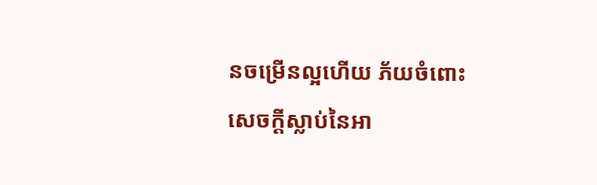នចម្រើនល្អហើយ ភ័យចំពោះសេចក្តីស្លាប់នៃអា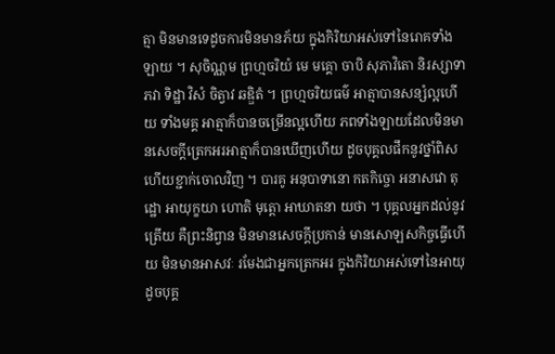ត្មា មិនមានទេដូចការមិនមានភ័យ ក្នុងកិរិយាអស់ទៅនៃរោគទាំងឡាយ ។ សុចិណ្ណម ព្រហ្មចរិយំ មេ មគ្គោ ចាបិ សុភាវិតោ និរស្សាទា ភវា ទិដ្ឋា វិសំ ចិត្វាវ ឆឌ្ឌិតំ ។ ព្រហ្មចរិយធម៌ អាត្មាបានសន្សំល្អហើយ ទាំងមគ្គ អាត្មាក៏បានចម្រើនល្អហើយ ភពទាំងឡាយដែលមិនមានសេចក្តីត្រេកអរអាត្មាក៏បានឃើញហើយ ដូចបុគ្គលផឹកនូវថ្នាំពិស ហើយខ្ជាក់ចោលវិញ ។ បារគូ អនុបាទានោ កតកិច្ចោ អនាសវោ តុដ្ឋោ អាយុក្ខយា ហោតិ មុត្តោ អាឃាតនា យថា ។ បុគ្គលអ្នកដល់នូវត្រើយ គឺព្រះនិព្វាន មិនមានសេចក្តីប្រកាន់ មានសោឡសកិច្ចធ្វើហើយ មិនមានអាសវៈ រមែងជាអ្នកត្រេកអរ ក្នុងកិរិយាអស់ទៅនៃអាយុ ដូចបុគ្គ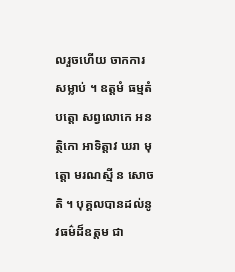លរួចហើយ ចាកការសម្លាប់ ។ ឧត្តមំ ធម្មតំ បត្តោ សព្វលោកេ អនត្ថិកោ អាទិត្តាវ ឃរា មុត្តោ មរណស្មី ន សោចតិ ។ បុគ្គលបានដល់នូវធម៌ដ៏ឧត្តម ជា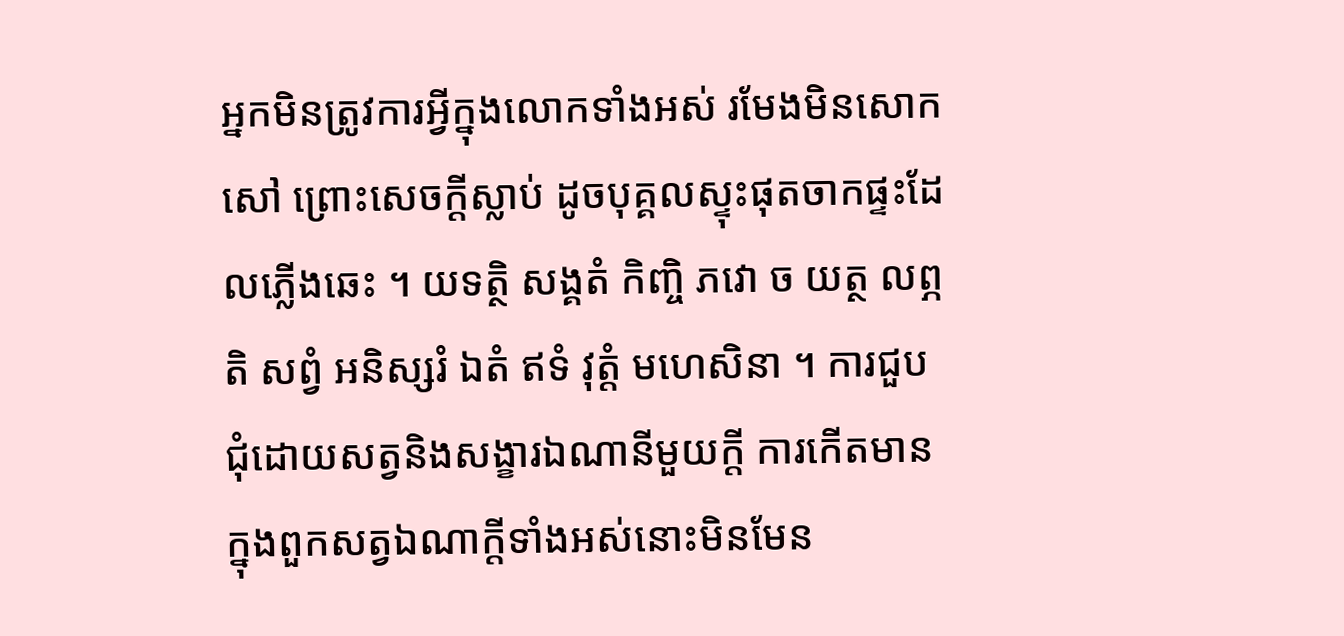អ្នកមិនត្រូវការអ្វីក្នុងលោកទាំងអស់ រមែងមិនសោកសៅ ព្រោះសេចក្តីស្លាប់ ដូចបុគ្គលស្ទុះផុតចាកផ្ទះដែលភ្លើងឆេះ ។ យទត្ថិ សង្គតំ កិញ្ចិ ភវោ ច យត្ថ លព្ភតិ សព្វំ អនិស្សរំ ឯតំ ឥទំ វុត្តំ មហេសិនា ។ ការជួបជុំដោយសត្វនិងសង្ខារឯណានីមួយក្តី ការកើតមានក្នុងពួកសត្វឯណាក្តីទាំងអស់នោះមិនមែន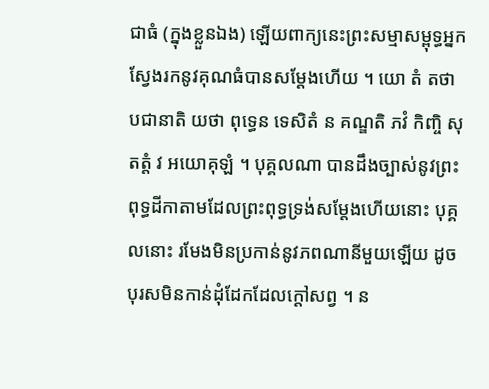ជាធំ (ក្នុងខ្លួនឯង) ឡើយពាក្យនេះព្រះសម្មាសម្ពុទ្ធអ្នកស្វែងរកនូវគុណធំបានសម្តែងហើយ ។ យោ តំ តថា បជានាតិ យថា ពុទ្ធេន ទេសិតំ ន គណ្ឌតិ ភវំ កិញ្ចិ សុតត្តំ វ អយោគុឡំ ។ បុគ្គលណា បានដឹងច្បាស់នូវព្រះពុទ្ធដីកាតាមដែលព្រះពុទ្ធទ្រង់សម្តែងហើយនោះ បុគ្គលនោះ រមែងមិនប្រកាន់នូវភពណានីមួយឡើយ ដូចបុរសមិនកាន់ដុំដែកដែលក្តៅសព្វ ។ ន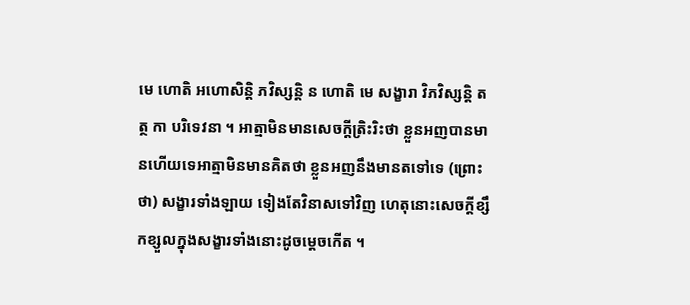មេ ហោតិ អហោសិន្តិ ភវិស្សន្តិ ន ហោតិ មេ សង្ខារា វិភវិស្សន្តិ តត្ថ កា បរិទេវនា ។ អាត្មាមិនមានសេចក្តីត្រិះរិះថា ខ្លួនអញបានមានហើយទេអាត្មាមិនមានគិតថា ខ្លួនអញនឹងមានតទៅទេ (ព្រោះថា) សង្ខារទាំងឡាយ ទៀងតែវិនាសទៅវិញ ហេតុនោះសេចក្តីខ្សឹកខ្សួលក្នុងសង្ខារទាំងនោះដូចម្តេចកើត ។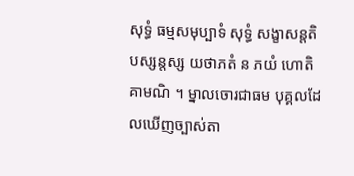សុទ្ធំ ធម្មសមុប្បាទំ សុទ្ធំ សង្ខាសន្តតិ បស្សន្តស្ស យថាភតំ ន ភយំ ហោតិ គាមណិ ។ ម្នាលចោរជាធម បុគ្គលដែលឃើញច្បាស់តា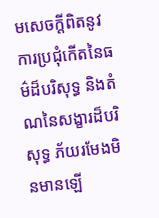មសេចក្តីពិតនូវការប្រជុំកើតនៃធម៌ដ៏បរិសុទ្ធ និងតំណនៃសង្ខារដ៏បរិសុទ្ធ ភ័យរមែងមិនមានឡើ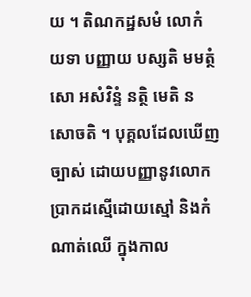យ ។ តិណកដ្ឋសមំ លោកំ យទា បញ្ញាយ បស្សតិ មមត្ថំ សោ អសំវិន្ទំ នត្ថិ មេតិ ន សោចតិ ។ បុគ្គលដែលឃើញច្បាស់ ដោយបញ្ញានូវលោក ប្រាកដស្មើដោយស្មៅ និងកំណាត់ឈើ ក្នុងកាល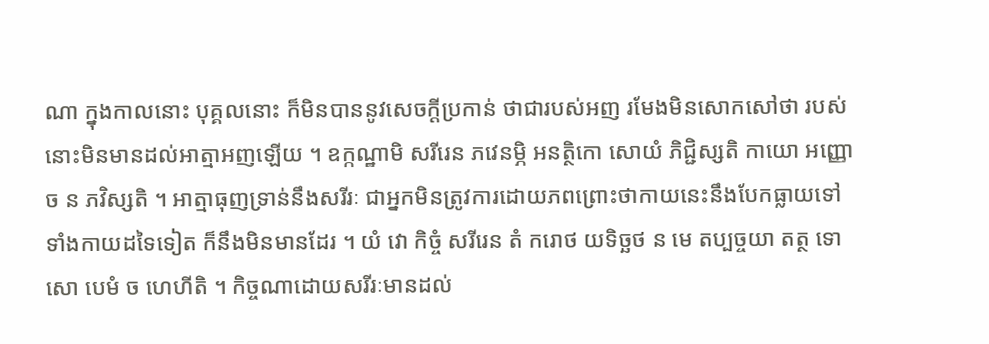ណា ក្នុងកាលនោះ បុគ្គលនោះ ក៏មិនបាននូវសេចក្តីប្រកាន់ ថាជារបស់អញ រមែងមិនសោកសៅថា របស់នោះមិនមានដល់អាត្មាអញឡើយ ។ ឧក្កណ្ឋាមិ សរីរេន ភវេនម្ភិ អនត្ថិកោ សោយំ ភិជ្ជិស្សតិ កាយោ អញ្ញោ ច ន ភវិស្សតិ ។ អាត្មាធុញទ្រាន់នឹងសរីរៈ ជាអ្នកមិនត្រូវការដោយភពព្រោះថាកាយនេះនឹងបែកធ្លាយទៅ ទាំងកាយដទៃទៀត ក៏នឹងមិនមានដែរ ។ យំ វោ កិច្ចំ សរីរេន តំ ករោថ យទិច្ឆថ ន មេ តប្បច្ចយា តត្ថ ទោសោ បេមំ ច ហេហីតិ ។ កិច្ចណាដោយសរីរៈមានដល់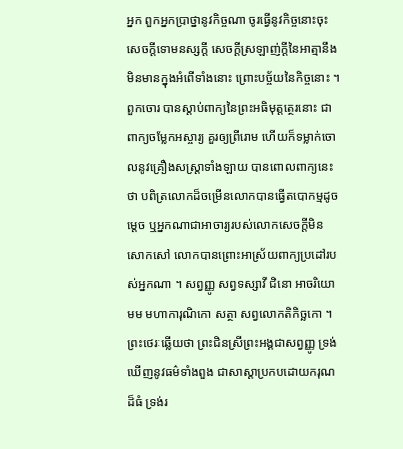អ្នក ពួកអ្នកប្រាថ្នានូវកិច្ចណា ចូរធ្វើនូវកិច្ចនោះចុះ សេចក្តីទោមនស្សក្តី សេចក្តីស្រឡាញ់ក្តីនៃអាត្មានឹងមិនមានក្នុងអំពើទាំងនោះ ព្រោះបច្ច័យនៃកិច្ចនោះ ។ ពួកចោរ បានស្តាប់ពាក្យនៃព្រះអធិមុត្តត្ថេរនោះ ជាពាក្យចម្លែកអស្ចារ្យ គួរឲ្យព្រីរោម ហើយក៏ទម្លាក់ចោលនូវគ្រឿងសស្ត្រាទាំងឡាយ បានពោលពាក្យនេះថា បពិត្រលោកដ៏ចម្រើនលោកបានធ្វើតបោកម្មដូចម្តេច ឬអ្នកណាជាអាចារ្យរបស់លោកសេចក្តីមិនសោកសៅ លោកបានព្រោះអាស្រ័យពាក្យប្រដៅរបស់អ្នកណា ។ សព្វញ្ញូ សព្វទស្សាវី ជិនោ អាចរិយោ មម មហាការុណិកោ សត្ថា សព្វលោកតិកិច្ឆកោ ។ ព្រះថេរៈឆ្លើយថា ព្រះជិនស្រីព្រះអង្គជាសព្វញ្ញូ ទ្រង់ឃើញនូវធម៌ទាំងពួង ជាសាស្តាប្រកបដោយករុណដ៏ធំ ទ្រង់រ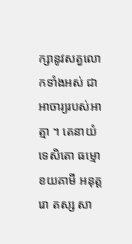ក្សានូវសត្វលោកទាំងអស់ ជាអាចារ្យរបស់អាត្មា ។ តេនាយំ ទេសិតោ ធម្មោ ខយគាមី អនុត្តរោ តស្ស សា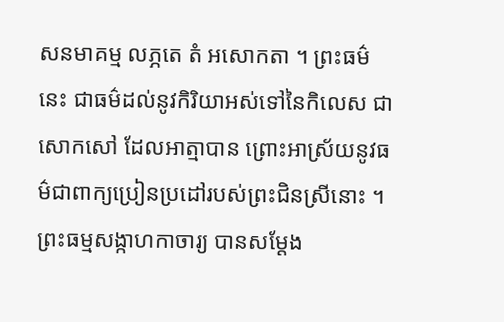សនមាគម្ម លភ្ភតេ តំ អសោកតា ។ ព្រះធម៌នេះ ជាធម៌ដល់នូវកិរិយាអស់ទៅនៃកិលេស ជាសោកសៅ ដែលអាត្មាបាន ព្រោះអាស្រ័យនូវធម៌ជាពាក្យប្រៀនប្រដៅរបស់ព្រះជិនស្រីនោះ ។ ព្រះធម្មសង្កាហកាចារ្យ បានសម្តែង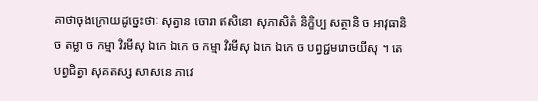គាថាចុងក្រោយដូច្នេះថាៈ សុត្វាន ចោរា ឥសិនោ សុភាសិតំ និក្ខិប្ប សត្ថានិ ច អាវុធានិ ច តម្លា ច កម្មា វិរមីសុ ឯកេ ឯកេ ច កម្មា វិរមីសុ ឯកេ ឯកេ ច បព្វជ្ជមរោចយីសុ ។ តេ បព្វជិត្វា សុគតស្ស សាសនេ ភាវេ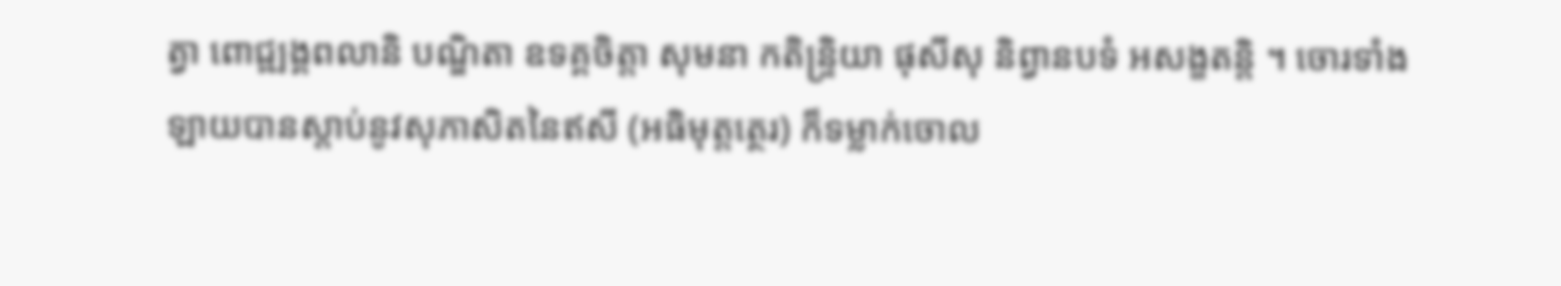ត្វា ពោជ្ឍង្គពលានិ បណ្ឌិតា ឧទគ្គចិត្តា សុមនា កតិន្ទ្រិយា ផុសីសុ និព្វានបទំ អសង្ខតន្តិ ។ ចោរទាំងឡាយបានស្តាប់នូវសុភាសិតនៃឥសី (អធិមុត្តត្ថេរ) ក៏ទម្លាក់ចោល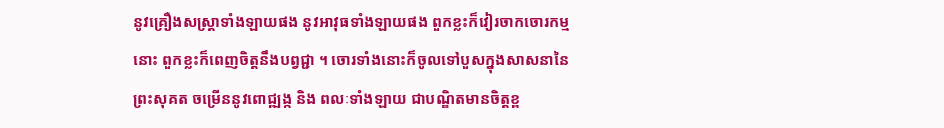នូវគ្រឿងសស្ត្រាទាំងឡាយផង នូវអាវុធទាំងឡាយផង ពួកខ្លះក៏វៀរចាកចោរកម្មនោះ ពួកខ្លះក៏ពេញចិត្តនឹងបព្វជ្ជា ។ ចោរទាំងនោះក៏ចូលទៅបួសក្នុងសាសនានៃព្រះសុគត ចម្រើននូវពោជ្ឍង្ក និង ពលៈទាំងឡាយ ជាបណ្ឌិតមានចិត្តខ្ព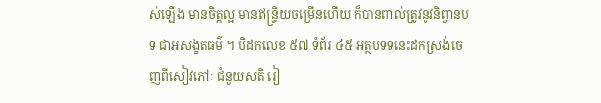ស់ឡើង មានចិត្តល្អ មានឥន្ទ្រិយចម្រើនហើយ ក៏បានពាល់ត្រូវនូវនិព្វានបទ ជាអសង្ខតធម៌ ។ បិដកលេខ ៥៧ ទំព័រ ៤៥ អត្ថបទទនេះដកស្រង់ចេញពីសៀវភៅៈ ជំនួយសតិ រៀ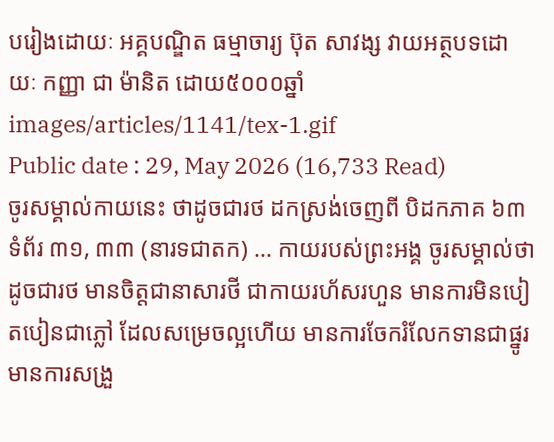បរៀងដោយៈ អគ្គបណ្ឌិត ធម្មាចារ្យ ប៊ុត សាវង្ស វាយអត្ថបទដោយៈ កញ្ញា ជា ម៉ានិត ដោយ៥០០០ឆ្នាំ
images/articles/1141/tex-1.gif
Public date : 29, May 2026 (16,733 Read)
ចូរសម្គាល់កាយនេះ ថាដូចជារថ ដកស្រង់ចេញពី បិដកភាគ ៦៣ ទំព័រ ៣១, ៣៣ (នារទជាតក) ... កាយរបស់ព្រះអង្គ ចូរសម្គាល់ថាដូចជារថ មានចិត្តជានាសារថី ជាកាយរហ័សរហួន មានការមិនបៀតបៀនជាភ្លៅ ដែលសម្រេចល្អហើយ មានការចែករំលែកទានជាផ្នូរ មានការសង្រួ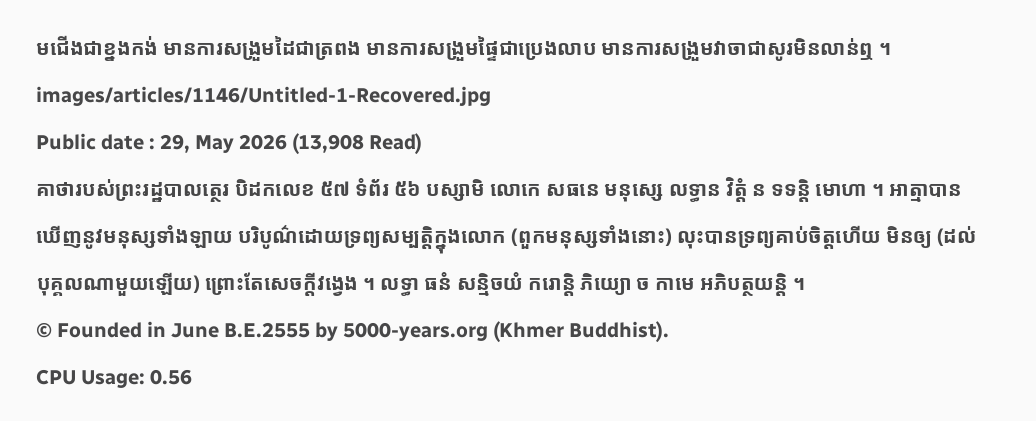មជើងជាខ្នងកង់ មានការសង្រួមដៃជាត្រពង មានការសង្រួមផ្ទៃជាប្រេងលាប មានការសង្រួមវាចាជាសូរមិនលាន់ឮ ។
images/articles/1146/Untitled-1-Recovered.jpg
Public date : 29, May 2026 (13,908 Read)
គាថារបស់ព្រះរដ្ឋបាលត្ថេរ បិដកលេខ ៥៧ ទំព័រ ៥៦ បស្សាមិ លោកេ សធនេ មនុស្សេ លទ្ធាន វិត្តំ ន ទទន្តិ មោហា ។ អាត្មាបានឃើញនូវមនុស្សទាំងឡាយ បរិបូណ៌ដោយទ្រព្យសម្បត្តិក្នុងលោក (ពួកមនុស្សទាំងនោះ) លុះបានទ្រព្យគាប់ចិត្តហើយ មិនឲ្យ (ដល់បុគ្គលណាមួយឡើយ) ព្រោះតែសេចក្តីវង្វេង ។ លទ្ធា ធនំ សន្មិចយំ ករោន្តិ ភិយ្យោ ច កាមេ អភិបត្ថយន្តិ ។
© Founded in June B.E.2555 by 5000-years.org (Khmer Buddhist).
CPU Usage: 0.56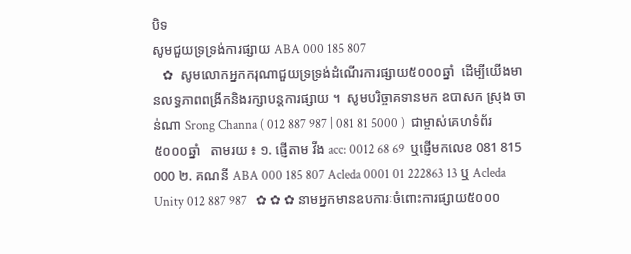បិទ
សូមជួយទ្រទ្រង់ការផ្សាយ ABA 000 185 807
   ✿  សូមលោកអ្នកករុណាជួយទ្រទ្រង់ដំណើរការផ្សាយ៥០០០ឆ្នាំ  ដើម្បីយើងមានលទ្ធភាពពង្រីកនិងរក្សាបន្តការផ្សាយ ។  សូមបរិច្ចាគទានមក ឧបាសក ស្រុង ចាន់ណា Srong Channa ( 012 887 987 | 081 81 5000 )  ជាម្ចាស់គេហទំព័រ៥០០០ឆ្នាំ   តាមរយ ៖ ១. ផ្ញើតាម វីង acc: 0012 68 69  ឬផ្ញើមកលេខ 081 815 000 ២. គណនី ABA 000 185 807 Acleda 0001 01 222863 13 ឬ Acleda Unity 012 887 987   ✿ ✿ ✿ នាមអ្នកមានឧបការៈចំពោះការផ្សាយ៥០០០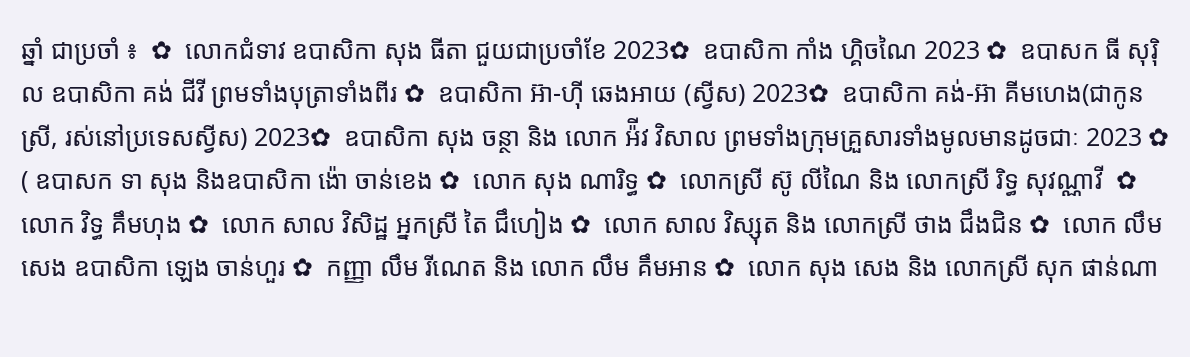ឆ្នាំ ជាប្រចាំ ៖  ✿  លោកជំទាវ ឧបាសិកា សុង ធីតា ជួយជាប្រចាំខែ 2023✿  ឧបាសិកា កាំង ហ្គិចណៃ 2023 ✿  ឧបាសក ធី សុរ៉ិល ឧបាសិកា គង់ ជីវី ព្រមទាំងបុត្រាទាំងពីរ ✿  ឧបាសិកា អ៊ា-ហុី ឆេងអាយ (ស្វីស) 2023✿  ឧបាសិកា គង់-អ៊ា គីមហេង(ជាកូនស្រី, រស់នៅប្រទេសស្វីស) 2023✿  ឧបាសិកា សុង ចន្ថា និង លោក អ៉ីវ វិសាល ព្រមទាំងក្រុមគ្រួសារទាំងមូលមានដូចជាៈ 2023 ✿  ( ឧបាសក ទា សុង និងឧបាសិកា ង៉ោ ចាន់ខេង ✿  លោក សុង ណារិទ្ធ ✿  លោកស្រី ស៊ូ លីណៃ និង លោកស្រី រិទ្ធ សុវណ្ណាវី  ✿  លោក វិទ្ធ គឹមហុង ✿  លោក សាល វិសិដ្ឋ អ្នកស្រី តៃ ជឹហៀង ✿  លោក សាល វិស្សុត និង លោកស្រី ថាង ជឹងជិន ✿  លោក លឹម សេង ឧបាសិកា ឡេង ចាន់ហួរ ✿  កញ្ញា លឹម រីណេត និង លោក លឹម គឹមអាន ✿  លោក សុង សេង និង លោកស្រី សុក ផាន់ណា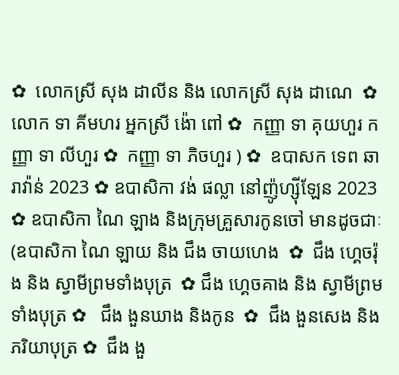✿  លោកស្រី សុង ដាលីន និង លោកស្រី សុង ដាណេ  ✿  លោក ទា គីមហរ អ្នកស្រី ង៉ោ ពៅ ✿  កញ្ញា ទា គុយហួរ កញ្ញា ទា លីហួរ ✿  កញ្ញា ទា ភិចហួរ ) ✿  ឧបាសក ទេព ឆារាវ៉ាន់ 2023 ✿ ឧបាសិកា វង់ ផល្លា នៅញ៉ូហ្ស៊ីឡែន 2023  ✿ ឧបាសិកា ណៃ ឡាង និងក្រុមគ្រួសារកូនចៅ មានដូចជាៈ (ឧបាសិកា ណៃ ឡាយ និង ជឹង ចាយហេង  ✿  ជឹង ហ្គេចរ៉ុង និង ស្វាមីព្រមទាំងបុត្រ  ✿ ជឹង ហ្គេចគាង និង ស្វាមីព្រមទាំងបុត្រ ✿   ជឹង ងួនឃាង និងកូន  ✿  ជឹង ងួនសេង និងភរិយាបុត្រ ✿  ជឹង ងួ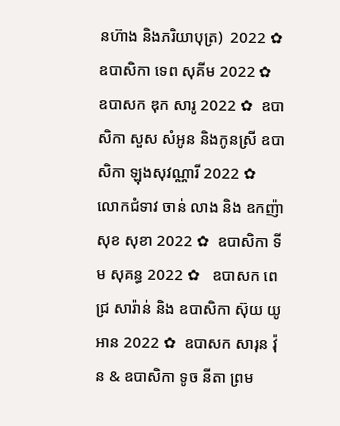នហ៊ាង និងភរិយាបុត្រ)  2022 ✿  ឧបាសិកា ទេព សុគីម 2022 ✿  ឧបាសក ឌុក សារូ 2022 ✿  ឧបាសិកា សួស សំអូន និងកូនស្រី ឧបាសិកា ឡុងសុវណ្ណារី 2022 ✿  លោកជំទាវ ចាន់ លាង និង ឧកញ៉ា សុខ សុខា 2022 ✿  ឧបាសិកា ទីម សុគន្ធ 2022 ✿   ឧបាសក ពេជ្រ សារ៉ាន់ និង ឧបាសិកា ស៊ុយ យូអាន 2022 ✿  ឧបាសក សារុន វ៉ុន & ឧបាសិកា ទូច នីតា ព្រម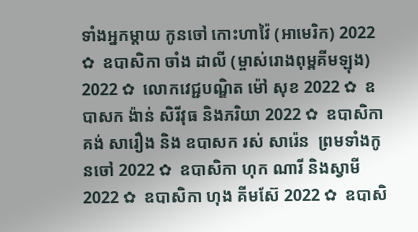ទាំងអ្នកម្តាយ កូនចៅ កោះហាវ៉ៃ (អាមេរិក) 2022 ✿  ឧបាសិកា ចាំង ដាលី (ម្ចាស់រោងពុម្ពគីមឡុង) 2022 ✿  លោកវេជ្ជបណ្ឌិត ម៉ៅ សុខ 2022 ✿  ឧបាសក ង៉ាន់ សិរីវុធ និងភរិយា 2022 ✿  ឧបាសិកា គង់ សារឿង និង ឧបាសក រស់ សារ៉េន  ព្រមទាំងកូនចៅ 2022 ✿  ឧបាសិកា ហុក ណារី និងស្វាមី 2022 ✿  ឧបាសិកា ហុង គីមស៊ែ 2022 ✿  ឧបាសិ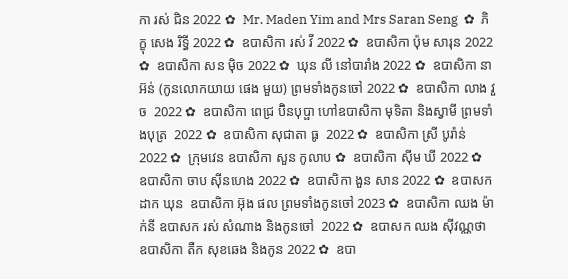កា រស់ ជិន 2022 ✿  Mr. Maden Yim and Mrs Saran Seng  ✿  ភិក្ខុ សេង រិទ្ធី 2022 ✿  ឧបាសិកា រស់ វី 2022 ✿  ឧបាសិកា ប៉ុម សារុន 2022 ✿  ឧបាសិកា សន ម៉ិច 2022 ✿  ឃុន លី នៅបារាំង 2022 ✿  ឧបាសិកា នា អ៊ន់ (កូនលោកយាយ ផេង មួយ) ព្រមទាំងកូនចៅ 2022 ✿  ឧបាសិកា លាង វួច  2022 ✿  ឧបាសិកា ពេជ្រ ប៊ិនបុប្ផា ហៅឧបាសិកា មុទិតា និងស្វាមី ព្រមទាំងបុត្រ  2022 ✿  ឧបាសិកា សុជាតា ធូ  2022 ✿  ឧបាសិកា ស្រី បូរ៉ាន់ 2022 ✿  ក្រុមវេន ឧបាសិកា សួន កូលាប ✿  ឧបាសិកា ស៊ីម ឃី 2022 ✿  ឧបាសិកា ចាប ស៊ីនហេង 2022 ✿  ឧបាសិកា ងួន សាន 2022 ✿  ឧបាសក ដាក ឃុន  ឧបាសិកា អ៊ុង ផល ព្រមទាំងកូនចៅ 2023 ✿  ឧបាសិកា ឈង ម៉ាក់នី ឧបាសក រស់ សំណាង និងកូនចៅ  2022 ✿  ឧបាសក ឈង សុីវណ្ណថា ឧបាសិកា តឺក សុខឆេង និងកូន 2022 ✿  ឧបា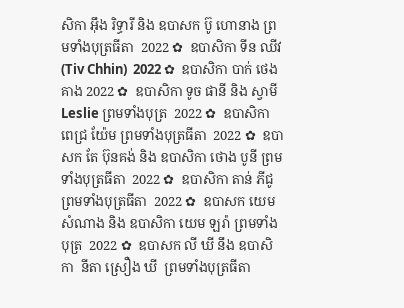សិកា អុឹង រិទ្ធារី និង ឧបាសក ប៊ូ ហោនាង ព្រមទាំងបុត្រធីតា  2022 ✿  ឧបាសិកា ទីន ឈីវ (Tiv Chhin)  2022 ✿  ឧបាសិកា បាក់ ថេងគាង 2022 ✿  ឧបាសិកា ទូច ផានី និង ស្វាមី Leslie ព្រមទាំងបុត្រ  2022 ✿  ឧបាសិកា ពេជ្រ យ៉ែម ព្រមទាំងបុត្រធីតា  2022 ✿  ឧបាសក តែ ប៊ុនគង់ និង ឧបាសិកា ថោង បូនី ព្រមទាំងបុត្រធីតា  2022 ✿  ឧបាសិកា តាន់ ភីជូ ព្រមទាំងបុត្រធីតា  2022 ✿  ឧបាសក យេម សំណាង និង ឧបាសិកា យេម ឡរ៉ា ព្រមទាំងបុត្រ  2022 ✿  ឧបាសក លី ឃី នឹង ឧបាសិកា  នីតា ស្រឿង ឃី  ព្រមទាំងបុត្រធីតា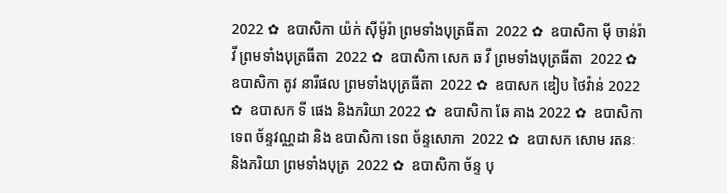2022 ✿  ឧបាសិកា យ៉ក់ សុីម៉ូរ៉ា ព្រមទាំងបុត្រធីតា  2022 ✿  ឧបាសិកា មុី ចាន់រ៉ាវី ព្រមទាំងបុត្រធីតា  2022 ✿  ឧបាសិកា សេក ឆ វី ព្រមទាំងបុត្រធីតា  2022 ✿  ឧបាសិកា តូវ នារីផល ព្រមទាំងបុត្រធីតា  2022 ✿  ឧបាសក ឌៀប ថៃវ៉ាន់ 2022 ✿  ឧបាសក ទី ផេង និងភរិយា 2022 ✿  ឧបាសិកា ឆែ គាង 2022 ✿  ឧបាសិកា ទេព ច័ន្ទវណ្ណដា និង ឧបាសិកា ទេព ច័ន្ទសោភា  2022 ✿  ឧបាសក សោម រតនៈ និងភរិយា ព្រមទាំងបុត្រ  2022 ✿  ឧបាសិកា ច័ន្ទ បុ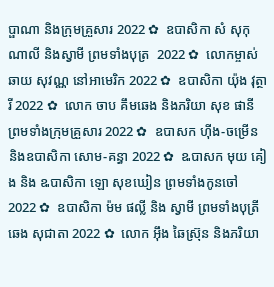ប្ផាណា និងក្រុមគ្រួសារ 2022 ✿  ឧបាសិកា សំ សុកុណាលី និងស្វាមី ព្រមទាំងបុត្រ  2022 ✿  លោកម្ចាស់ ឆាយ សុវណ្ណ នៅអាមេរិក 2022 ✿  ឧបាសិកា យ៉ុង វុត្ថារី 2022 ✿  លោក ចាប គឹមឆេង និងភរិយា សុខ ផានី ព្រមទាំងក្រុមគ្រួសារ 2022 ✿  ឧបាសក ហ៊ីង-ចម្រើន និងឧបាសិកា សោម-គន្ធា 2022 ✿  ឩបាសក មុយ គៀង និង ឩបាសិកា ឡោ សុខឃៀន ព្រមទាំងកូនចៅ  2022 ✿  ឧបាសិកា ម៉ម ផល្លី និង ស្វាមី ព្រមទាំងបុត្រី ឆេង សុជាតា 2022 ✿  លោក អ៊ឹង ឆៃស្រ៊ុន និងភរិយា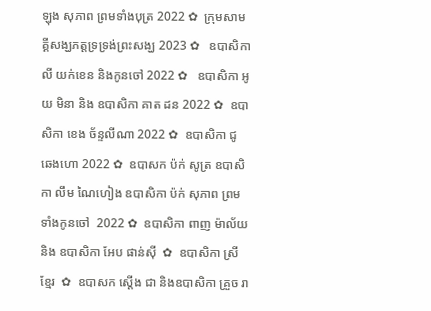ឡុង សុភាព ព្រមទាំងបុត្រ 2022 ✿  ក្រុមសាមគ្គីសង្ឃភត្តទ្រទ្រង់ព្រះសង្ឃ 2023 ✿   ឧបាសិកា លី យក់ខេន និងកូនចៅ 2022 ✿   ឧបាសិកា អូយ មិនា និង ឧបាសិកា គាត ដន 2022 ✿  ឧបាសិកា ខេង ច័ន្ទលីណា 2022 ✿  ឧបាសិកា ជូ ឆេងហោ 2022 ✿  ឧបាសក ប៉ក់ សូត្រ ឧបាសិកា លឹម ណៃហៀង ឧបាសិកា ប៉ក់ សុភាព ព្រមទាំងកូនចៅ  2022 ✿  ឧបាសិកា ពាញ ម៉ាល័យ និង ឧបាសិកា អែប ផាន់ស៊ី  ✿  ឧបាសិកា ស្រី ខ្មែរ  ✿  ឧបាសក ស្តើង ជា និងឧបាសិកា គ្រួច រា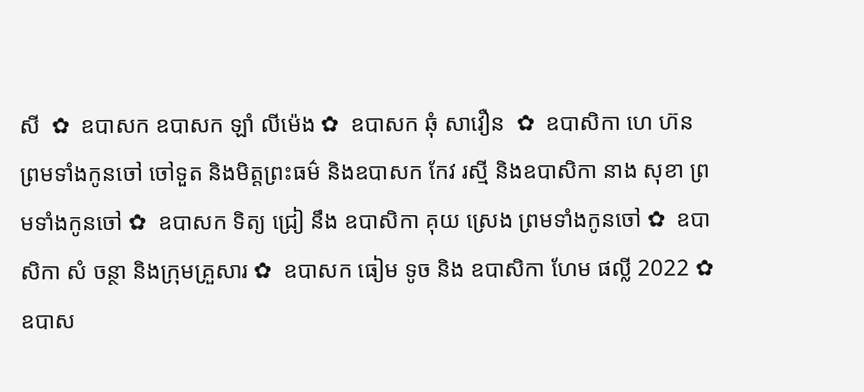សី  ✿  ឧបាសក ឧបាសក ឡាំ លីម៉េង ✿  ឧបាសក ឆុំ សាវឿន  ✿  ឧបាសិកា ហេ ហ៊ន ព្រមទាំងកូនចៅ ចៅទួត និងមិត្តព្រះធម៌ និងឧបាសក កែវ រស្មី និងឧបាសិកា នាង សុខា ព្រមទាំងកូនចៅ ✿  ឧបាសក ទិត្យ ជ្រៀ នឹង ឧបាសិកា គុយ ស្រេង ព្រមទាំងកូនចៅ ✿  ឧបាសិកា សំ ចន្ថា និងក្រុមគ្រួសារ ✿  ឧបាសក ធៀម ទូច និង ឧបាសិកា ហែម ផល្លី 2022 ✿  ឧបាស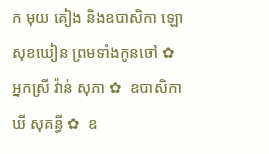ក មុយ គៀង និងឧបាសិកា ឡោ សុខឃៀន ព្រមទាំងកូនចៅ ✿  អ្នកស្រី វ៉ាន់ សុភា ✿  ឧបាសិកា ឃី សុគន្ធី ✿  ឧ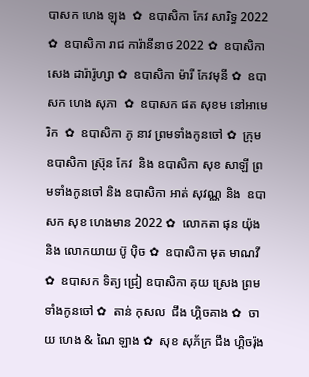បាសក ហេង ឡុង  ✿  ឧបាសិកា កែវ សារិទ្ធ 2022 ✿  ឧបាសិកា រាជ ការ៉ានីនាថ 2022 ✿  ឧបាសិកា សេង ដារ៉ារ៉ូហ្សា ✿  ឧបាសិកា ម៉ារី កែវមុនី ✿  ឧបាសក ហេង សុភា  ✿  ឧបាសក ផត សុខម នៅអាមេរិក  ✿  ឧបាសិកា ភូ នាវ ព្រមទាំងកូនចៅ ✿  ក្រុម ឧបាសិកា ស្រ៊ុន កែវ  និង ឧបាសិកា សុខ សាឡី ព្រមទាំងកូនចៅ និង ឧបាសិកា អាត់ សុវណ្ណ និង  ឧបាសក សុខ ហេងមាន 2022 ✿  លោកតា ផុន យ៉ុង និង លោកយាយ ប៊ូ ប៉ិច ✿  ឧបាសិកា មុត មាណវី ✿  ឧបាសក ទិត្យ ជ្រៀ ឧបាសិកា គុយ ស្រេង ព្រមទាំងកូនចៅ ✿  តាន់ កុសល  ជឹង ហ្គិចគាង ✿  ចាយ ហេង & ណៃ ឡាង ✿  សុខ សុភ័ក្រ ជឹង ហ្គិចរ៉ុង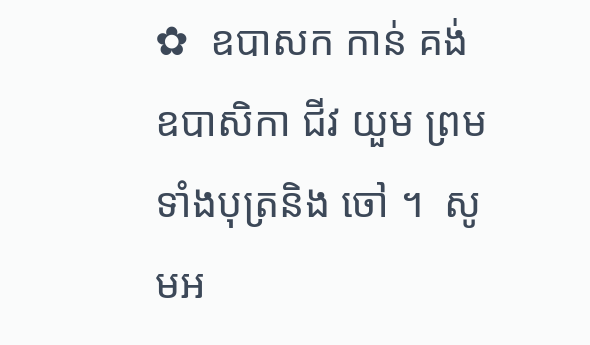✿  ឧបាសក កាន់ គង់ ឧបាសិកា ជីវ យួម ព្រមទាំងបុត្រនិង ចៅ ។  សូមអ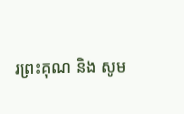រព្រះគុណ និង សូម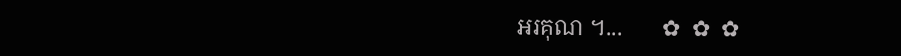អរគុណ ។...       ✿  ✿  ✿